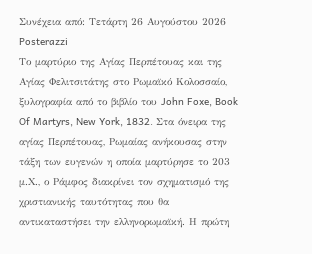Συνέχεια από: Τετάρτη 26 Αυγούστου 2026
Posterazzi
Το μαρτύριο της Αγίας Περπέτουας και της Αγίας Φελιτσιτάτης στο Ρωμαϊκό Κολοσσαίο, ξυλογραφία από το βιβλίο του John Foxe, Book Of Martyrs, New York, 1832. Στα όνειρα της αγίας Περπέτουας, Ρωμαίας ανήκουσας στην τάξη των ευγενών η οποία μαρτύρησε το 203 μ.Χ., ο Ράμφος διακρίνει τον σχηματισμό της χριστιανικής ταυτότητας που θα αντικαταστήσει την ελληνορωμαϊκή. Η πρώτη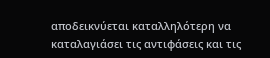αποδεικνύεται καταλληλότερη να καταλαγιάσει τις αντιφάσεις και τις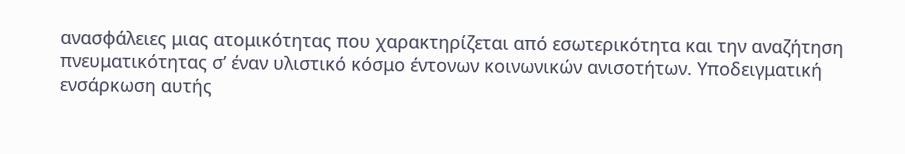ανασφάλειες μιας ατομικότητας που χαρακτηρίζεται από εσωτερικότητα και την αναζήτηση πνευματικότητας σ’ έναν υλιστικό κόσμο έντονων κοινωνικών ανισοτήτων. Υποδειγματική ενσάρκωση αυτής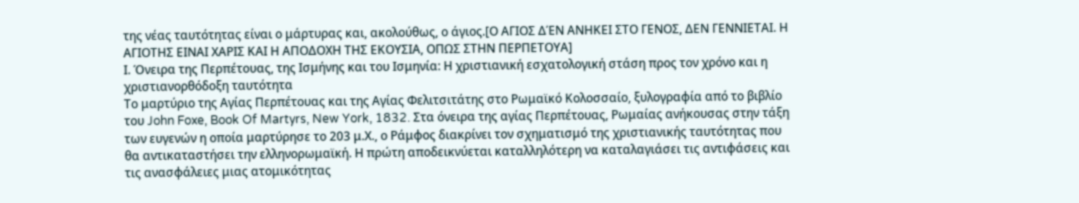της νέας ταυτότητας είναι ο μάρτυρας και, ακολούθως, ο άγιος.[Ο ΑΓΙΟΣ ΔΈΝ ΑΝΗΚΕΙ ΣΤΟ ΓΕΝΟΣ, ΔΕΝ ΓΕΝΝΙΕΤΑΙ. Η ΑΓΙΟΤΗΣ ΕΙΝΑΙ ΧΑΡΙΣ ΚΑΙ Η ΑΠΟΔΟΧΗ ΤΗΣ ΕΚΟΥΣΙΑ, ΟΠΩΣ ΣΤΗΝ ΠΕΡΠΕΤΟΥΑ]
Ι. Όνειρα της Περπέτουας, της Ισμήνης και του Ισμηνία: Η χριστιανική εσχατολογική στάση προς τον χρόνο και η χριστιανορθόδοξη ταυτότητα
Το μαρτύριο της Αγίας Περπέτουας και της Αγίας Φελιτσιτάτης στο Ρωμαϊκό Κολοσσαίο, ξυλογραφία από το βιβλίο του John Foxe, Book Of Martyrs, New York, 1832. Στα όνειρα της αγίας Περπέτουας, Ρωμαίας ανήκουσας στην τάξη των ευγενών η οποία μαρτύρησε το 203 μ.Χ., ο Ράμφος διακρίνει τον σχηματισμό της χριστιανικής ταυτότητας που θα αντικαταστήσει την ελληνορωμαϊκή. Η πρώτη αποδεικνύεται καταλληλότερη να καταλαγιάσει τις αντιφάσεις και τις ανασφάλειες μιας ατομικότητας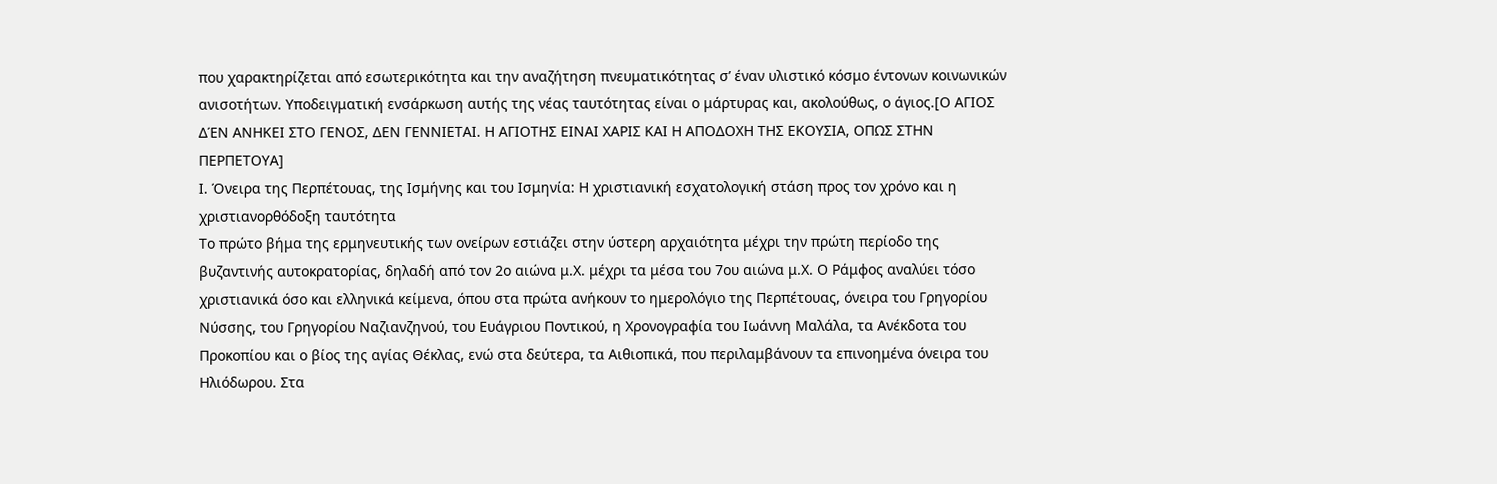που χαρακτηρίζεται από εσωτερικότητα και την αναζήτηση πνευματικότητας σ’ έναν υλιστικό κόσμο έντονων κοινωνικών ανισοτήτων. Υποδειγματική ενσάρκωση αυτής της νέας ταυτότητας είναι ο μάρτυρας και, ακολούθως, ο άγιος.[Ο ΑΓΙΟΣ ΔΈΝ ΑΝΗΚΕΙ ΣΤΟ ΓΕΝΟΣ, ΔΕΝ ΓΕΝΝΙΕΤΑΙ. Η ΑΓΙΟΤΗΣ ΕΙΝΑΙ ΧΑΡΙΣ ΚΑΙ Η ΑΠΟΔΟΧΗ ΤΗΣ ΕΚΟΥΣΙΑ, ΟΠΩΣ ΣΤΗΝ ΠΕΡΠΕΤΟΥΑ]
Ι. Όνειρα της Περπέτουας, της Ισμήνης και του Ισμηνία: Η χριστιανική εσχατολογική στάση προς τον χρόνο και η χριστιανορθόδοξη ταυτότητα
Το πρώτο βήμα της ερμηνευτικής των ονείρων εστιάζει στην ύστερη αρχαιότητα μέχρι την πρώτη περίοδο της βυζαντινής αυτοκρατορίας, δηλαδή από τον 2ο αιώνα μ.Χ. μέχρι τα μέσα του 7ου αιώνα μ.Χ. Ο Ράμφος αναλύει τόσο χριστιανικά όσο και ελληνικά κείμενα, όπου στα πρώτα ανήκουν το ημερολόγιο της Περπέτουας, όνειρα του Γρηγορίου Νύσσης, του Γρηγορίου Ναζιανζηνού, του Ευάγριου Ποντικού, η Χρονογραφία του Ιωάννη Μαλάλα, τα Ανέκδοτα του Προκοπίου και ο βίος της αγίας Θέκλας, ενώ στα δεύτερα, τα Αιθιοπικά, που περιλαμβάνουν τα επινοημένα όνειρα του Ηλιόδωρου. Στα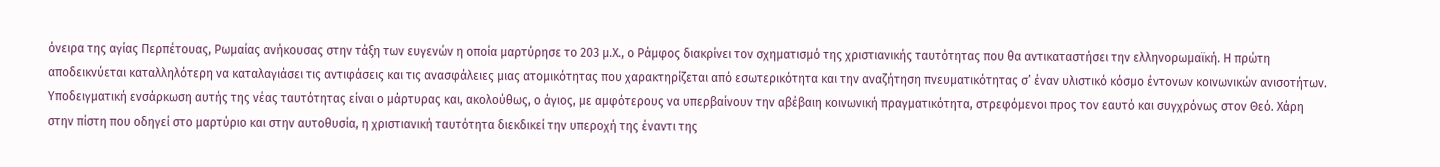όνειρα της αγίας Περπέτουας, Ρωμαίας ανήκουσας στην τάξη των ευγενών η οποία μαρτύρησε το 203 μ.Χ., ο Ράμφος διακρίνει τον σχηματισμό της χριστιανικής ταυτότητας που θα αντικαταστήσει την ελληνορωμαϊκή. Η πρώτη αποδεικνύεται καταλληλότερη να καταλαγιάσει τις αντιφάσεις και τις ανασφάλειες μιας ατομικότητας που χαρακτηρίζεται από εσωτερικότητα και την αναζήτηση πνευματικότητας σ’ έναν υλιστικό κόσμο έντονων κοινωνικών ανισοτήτων. Υποδειγματική ενσάρκωση αυτής της νέας ταυτότητας είναι ο μάρτυρας και, ακολούθως, ο άγιος, με αμφότερους να υπερβαίνουν την αβέβαιη κοινωνική πραγματικότητα, στρεφόμενοι προς τον εαυτό και συγχρόνως στον Θεό. Χάρη στην πίστη που οδηγεί στο μαρτύριο και στην αυτοθυσία, η χριστιανική ταυτότητα διεκδικεί την υπεροχή της έναντι της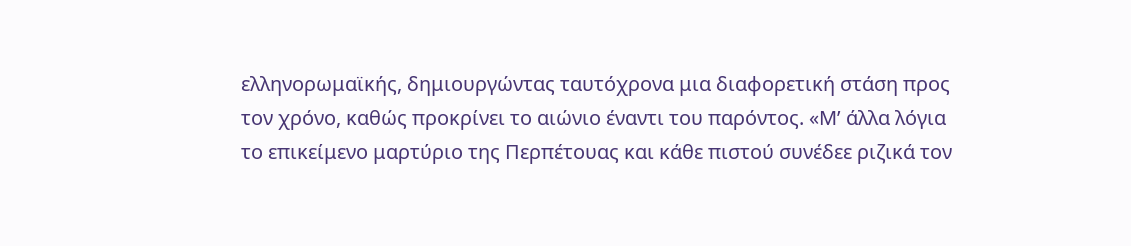ελληνορωμαϊκής, δημιουργώντας ταυτόχρονα μια διαφορετική στάση προς τον χρόνο, καθώς προκρίνει το αιώνιο έναντι του παρόντος. «Μ’ άλλα λόγια το επικείμενο μαρτύριο της Περπέτουας και κάθε πιστού συνέδεε ριζικά τον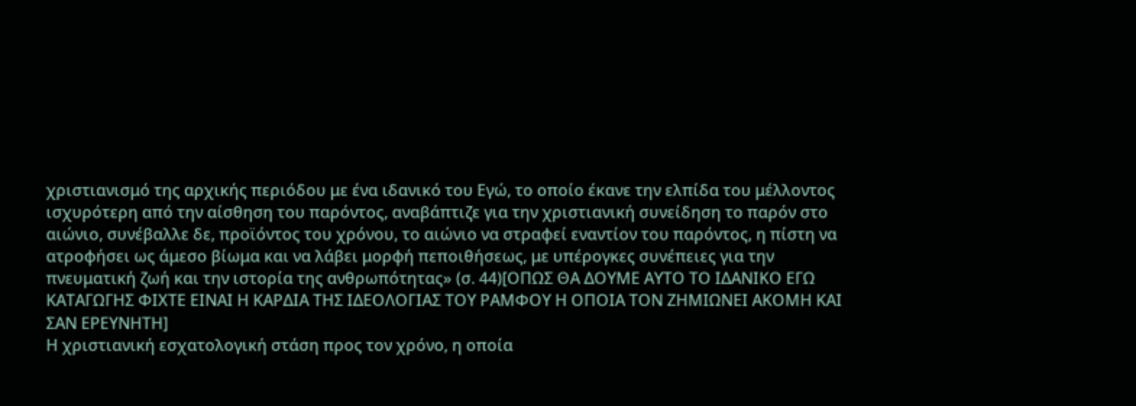χριστιανισμό της αρχικής περιόδου με ένα ιδανικό του Εγώ, το οποίο έκανε την ελπίδα του μέλλοντος ισχυρότερη από την αίσθηση του παρόντος, αναβάπτιζε για την χριστιανική συνείδηση το παρόν στο αιώνιο, συνέβαλλε δε, προϊόντος του χρόνου, το αιώνιο να στραφεί εναντίον του παρόντος, η πίστη να ατροφήσει ως άμεσο βίωμα και να λάβει μορφή πεποιθήσεως, με υπέρογκες συνέπειες για την πνευματική ζωή και την ιστορία της ανθρωπότητας» (σ. 44)[ΟΠΩΣ ΘΑ ΔΟΥΜΕ ΑΥΤΟ ΤΟ ΙΔΑΝΙΚΟ ΕΓΩ ΚΑΤΑΓΩΓΗΣ ΦΙΧΤΕ ΕΙΝΑΙ Η ΚΑΡΔΙΑ ΤΗΣ ΙΔΕΟΛΟΓΙΑΣ ΤΟΥ ΡΑΜΦΟΥ Η ΟΠΟΙΑ ΤΟΝ ΖΗΜΙΩΝΕΙ ΑΚΟΜΗ ΚΑΙ ΣΑΝ ΕΡΕΥΝΗΤΗ]
Η χριστιανική εσχατολογική στάση προς τον χρόνο, η οποία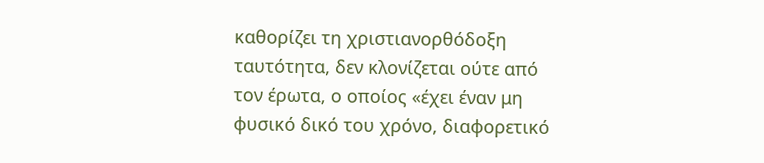καθορίζει τη χριστιανορθόδοξη ταυτότητα, δεν κλονίζεται ούτε από τον έρωτα, ο οποίος «έχει έναν μη φυσικό δικό του χρόνο, διαφορετικό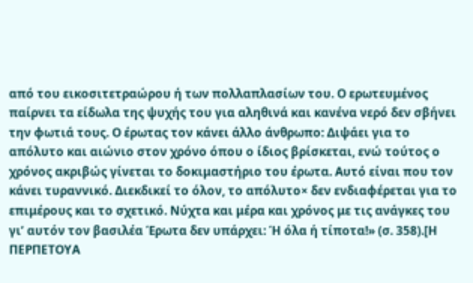από του εικοσιτετραώρου ή των πολλαπλασίων του. Ο ερωτευμένος παίρνει τα είδωλα της ψυχής του για αληθινά και κανένα νερό δεν σβήνει την φωτιά τους. Ο έρωτας τον κάνει άλλο άνθρωπο: Διψάει για το απόλυτο και αιώνιο στον χρόνο όπου ο ίδιος βρίσκεται, ενώ τούτος ο χρόνος ακριβώς γίνεται το δοκιμαστήριο του έρωτα. Αυτό είναι που τον κάνει τυραννικό. Διεκδικεί το όλον, το απόλυτο× δεν ενδιαφέρεται για το επιμέρους και το σχετικό. Νύχτα και μέρα και χρόνος με τις ανάγκες του γι’ αυτόν τον βασιλέα Έρωτα δεν υπάρχει: Ή όλα ή τίποτα!» (σ. 358).[Η ΠΕΡΠΕΤΟΥΑ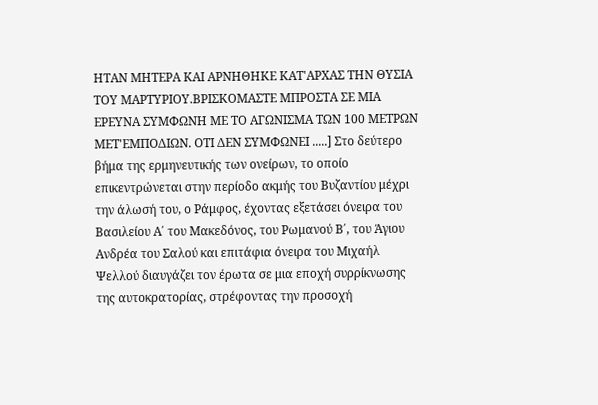ΗΤΑΝ ΜΗΤΕΡΑ ΚΑΙ ΑΡΝΗΘΗΚΕ ΚΑΤ'ΑΡΧΑΣ ΤΗΝ ΘΥΣΙΑ ΤΟΥ ΜΑΡΤΥΡΙΟΥ.ΒΡΙΣΚΟΜΑΣΤΕ ΜΠΡΟΣΤΑ ΣΕ ΜΙΑ ΕΡΕΥΝΑ ΣΥΜΦΩΝΗ ΜΕ ΤΟ ΑΓΩΝΙΣΜΑ ΤΩΝ 100 ΜΕΤΡΩΝ ΜΕΤ'ΕΜΠΟΔΙΩΝ. ΟΤΙ ΔΕΝ ΣΥΜΦΩΝΕΙ .....] Στο δεύτερο βήμα της ερμηνευτικής των ονείρων, το οποίο επικεντρώνεται στην περίοδο ακμής του Βυζαντίου μέχρι την άλωσή του, ο Ράμφος, έχοντας εξετάσει όνειρα του Βασιλείου Α΄ του Μακεδόνος, του Ρωμανού Β΄, του Άγιου Ανδρέα του Σαλού και επιτάφια όνειρα του Μιχαήλ Ψελλού διαυγάζει τον έρωτα σε μια εποχή συρρίκνωσης της αυτοκρατορίας, στρέφοντας την προσοχή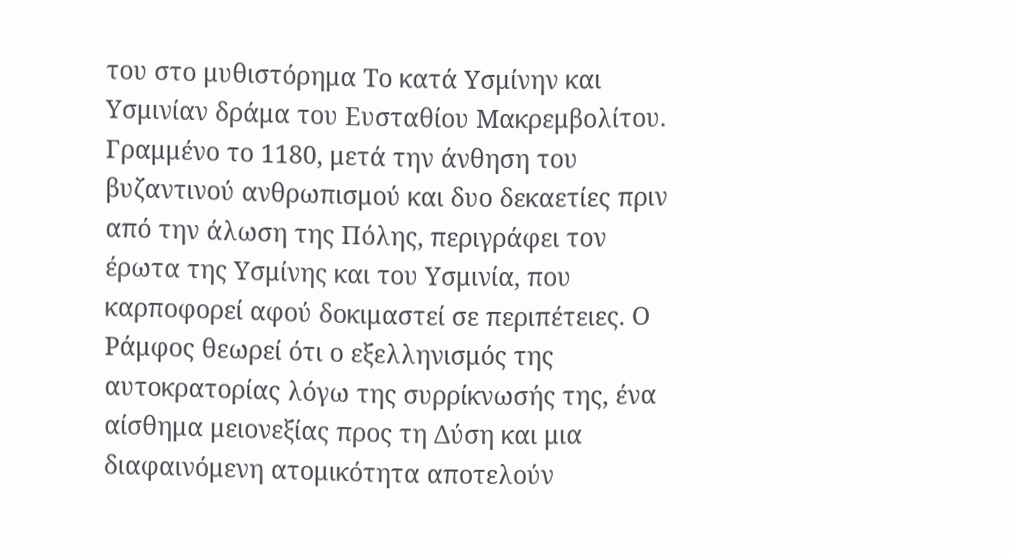του στο μυθιστόρημα Το κατά Υσμίνην και Υσμινίαν δράμα του Ευσταθίου Μακρεμβολίτου. Γραμμένο το 1180, μετά την άνθηση του βυζαντινού ανθρωπισμού και δυο δεκαετίες πριν από την άλωση της Πόλης, περιγράφει τον έρωτα της Υσμίνης και του Υσμινία, που καρποφορεί αφού δοκιμαστεί σε περιπέτειες. Ο Ράμφος θεωρεί ότι ο εξελληνισμός της αυτοκρατορίας λόγω της συρρίκνωσής της, ένα αίσθημα μειονεξίας προς τη Δύση και μια διαφαινόμενη ατομικότητα αποτελούν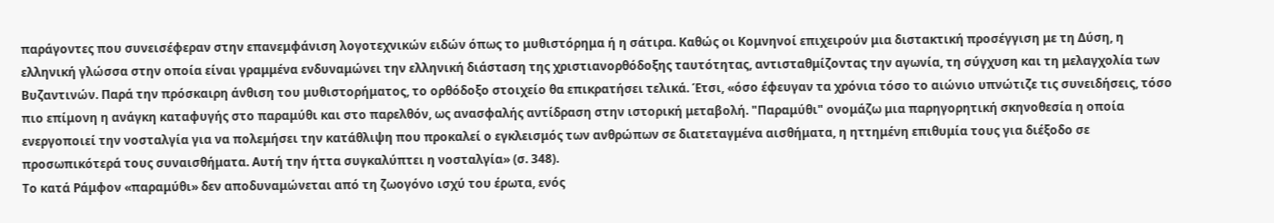παράγοντες που συνεισέφεραν στην επανεμφάνιση λογοτεχνικών ειδών όπως το μυθιστόρημα ή η σάτιρα. Καθώς οι Κομνηνοί επιχειρούν μια διστακτική προσέγγιση με τη Δύση, η ελληνική γλώσσα στην οποία είναι γραμμένα ενδυναμώνει την ελληνική διάσταση της χριστιανορθόδοξης ταυτότητας, αντισταθμίζοντας την αγωνία, τη σύγχυση και τη μελαγχολία των Βυζαντινών. Παρά την πρόσκαιρη άνθιση του μυθιστορήματος, το ορθόδοξο στοιχείο θα επικρατήσει τελικά. Έτσι, «όσο έφευγαν τα χρόνια τόσο το αιώνιο υπνώτιζε τις συνειδήσεις, τόσο πιο επίμονη η ανάγκη καταφυγής στο παραμύθι και στο παρελθόν, ως ανασφαλής αντίδραση στην ιστορική μεταβολή. "Παραμύθι" ονομάζω μια παρηγορητική σκηνοθεσία η οποία ενεργοποιεί την νοσταλγία για να πολεμήσει την κατάθλιψη που προκαλεί ο εγκλεισμός των ανθρώπων σε διατεταγμένα αισθήματα, η ηττημένη επιθυμία τους για διέξοδο σε προσωπικότερά τους συναισθήματα. Αυτή την ήττα συγκαλύπτει η νοσταλγία» (σ. 348).
Το κατά Ράμφον «παραμύθι» δεν αποδυναμώνεται από τη ζωογόνο ισχύ του έρωτα, ενός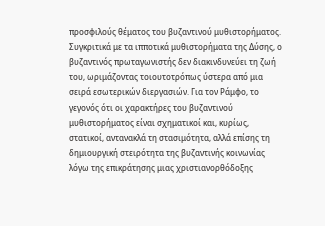προσφιλούς θέματος του βυζαντινού μυθιστορήματος. Συγκριτικά με τα ιπποτικά μυθιστορήματα της Δύσης, ο βυζαντινός πρωταγωνιστής δεν διακινδυνεύει τη ζωή του, ωριμάζοντας τοιουτοτρόπως ύστερα από μια σειρά εσωτερικών διεργασιών. Για τον Ράμφο, το γεγονός ότι οι χαρακτήρες του βυζαντινού μυθιστορήματος είναι σχηματικοί και, κυρίως, στατικοί, αντανακλά τη στασιμότητα, αλλά επίσης τη δημιουργική στειρότητα της βυζαντινής κοινωνίας λόγω της επικράτησης μιας χριστιανορθόδοξης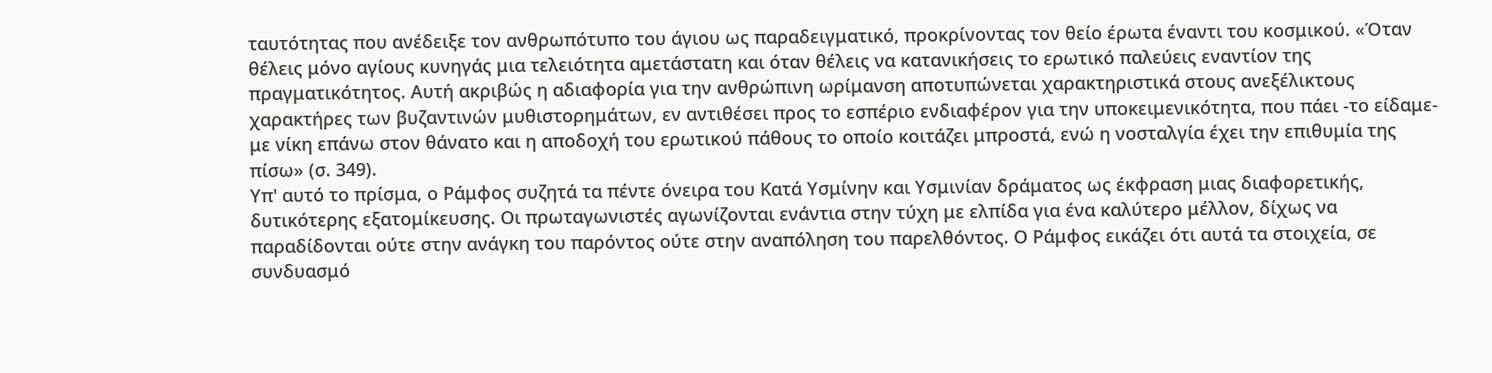ταυτότητας που ανέδειξε τον ανθρωπότυπο του άγιου ως παραδειγματικό, προκρίνοντας τον θείο έρωτα έναντι του κοσμικού. «Όταν θέλεις μόνο αγίους κυνηγάς μια τελειότητα αμετάστατη και όταν θέλεις να κατανικήσεις το ερωτικό παλεύεις εναντίον της πραγματικότητος. Αυτή ακριβώς η αδιαφορία για την ανθρώπινη ωρίμανση αποτυπώνεται χαρακτηριστικά στους ανεξέλικτους χαρακτήρες των βυζαντινών μυθιστορημάτων, εν αντιθέσει προς το εσπέριο ενδιαφέρον για την υποκειμενικότητα, που πάει -το είδαμε- με νίκη επάνω στον θάνατο και η αποδοχή του ερωτικού πάθους το οποίο κοιτάζει μπροστά, ενώ η νοσταλγία έχει την επιθυμία της πίσω» (σ. 349).
Υπ' αυτό το πρίσμα, ο Ράμφος συζητά τα πέντε όνειρα του Κατά Υσμίνην και Υσμινίαν δράματος ως έκφραση μιας διαφορετικής, δυτικότερης εξατομίκευσης. Οι πρωταγωνιστές αγωνίζονται ενάντια στην τύχη με ελπίδα για ένα καλύτερο μέλλον, δίχως να παραδίδονται ούτε στην ανάγκη του παρόντος ούτε στην αναπόληση του παρελθόντος. Ο Ράμφος εικάζει ότι αυτά τα στοιχεία, σε συνδυασμό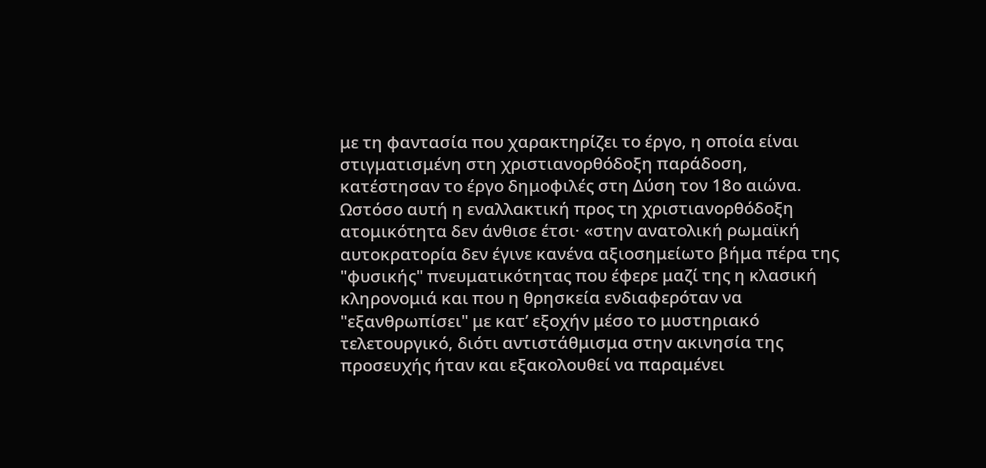με τη φαντασία που χαρακτηρίζει το έργο, η οποία είναι στιγματισμένη στη χριστιανορθόδοξη παράδοση, κατέστησαν το έργο δημοφιλές στη Δύση τον 18ο αιώνα. Ωστόσο αυτή η εναλλακτική προς τη χριστιανορθόδοξη ατομικότητα δεν άνθισε έτσι· «στην ανατολική ρωμαϊκή αυτοκρατορία δεν έγινε κανένα αξιοσημείωτο βήμα πέρα της "φυσικής" πνευματικότητας που έφερε μαζί της η κλασική κληρονομιά και που η θρησκεία ενδιαφερόταν να "εξανθρωπίσει" με κατ’ εξοχήν μέσο το μυστηριακό τελετουργικό, διότι αντιστάθμισμα στην ακινησία της προσευχής ήταν και εξακολουθεί να παραμένει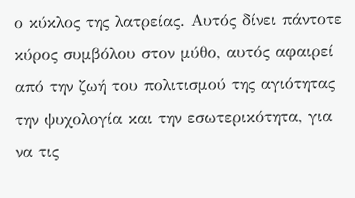ο κύκλος της λατρείας. Αυτός δίνει πάντοτε κύρος συμβόλου στον μύθο, αυτός αφαιρεί από την ζωή του πολιτισμού της αγιότητας την ψυχολογία και την εσωτερικότητα, για να τις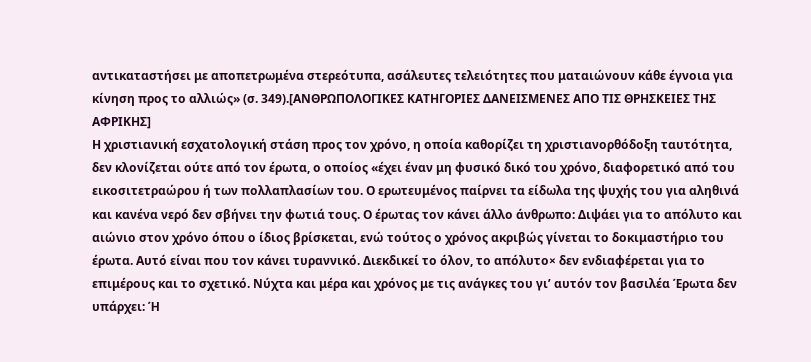αντικαταστήσει με αποπετρωμένα στερεότυπα, ασάλευτες τελειότητες που ματαιώνουν κάθε έγνοια για κίνηση προς το αλλιώς» (σ. 349).[ΑΝΘΡΩΠΟΛΟΓΙΚΕΣ ΚΑΤΗΓΟΡΙΕΣ ΔΑΝΕΙΣΜΕΝΕΣ ΑΠΟ ΤΙΣ ΘΡΗΣΚΕΙΕΣ ΤΗΣ ΑΦΡΙΚΗΣ]
Η χριστιανική εσχατολογική στάση προς τον χρόνο, η οποία καθορίζει τη χριστιανορθόδοξη ταυτότητα, δεν κλονίζεται ούτε από τον έρωτα, ο οποίος «έχει έναν μη φυσικό δικό του χρόνο, διαφορετικό από του εικοσιτετραώρου ή των πολλαπλασίων του. Ο ερωτευμένος παίρνει τα είδωλα της ψυχής του για αληθινά και κανένα νερό δεν σβήνει την φωτιά τους. Ο έρωτας τον κάνει άλλο άνθρωπο: Διψάει για το απόλυτο και αιώνιο στον χρόνο όπου ο ίδιος βρίσκεται, ενώ τούτος ο χρόνος ακριβώς γίνεται το δοκιμαστήριο του έρωτα. Αυτό είναι που τον κάνει τυραννικό. Διεκδικεί το όλον, το απόλυτο× δεν ενδιαφέρεται για το επιμέρους και το σχετικό. Νύχτα και μέρα και χρόνος με τις ανάγκες του γι’ αυτόν τον βασιλέα Έρωτα δεν υπάρχει: Ή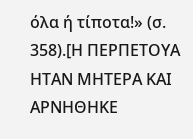όλα ή τίποτα!» (σ. 358).[Η ΠΕΡΠΕΤΟΥΑ ΗΤΑΝ ΜΗΤΕΡΑ ΚΑΙ ΑΡΝΗΘΗΚΕ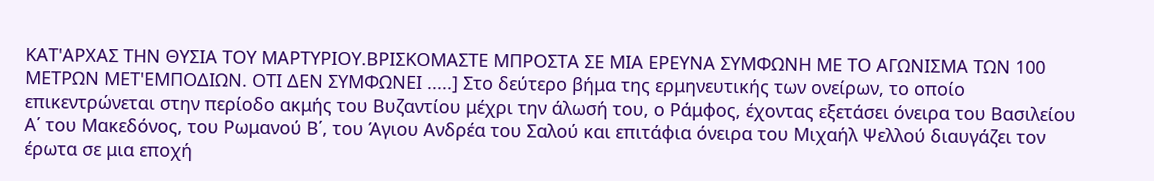ΚΑΤ'ΑΡΧΑΣ ΤΗΝ ΘΥΣΙΑ ΤΟΥ ΜΑΡΤΥΡΙΟΥ.ΒΡΙΣΚΟΜΑΣΤΕ ΜΠΡΟΣΤΑ ΣΕ ΜΙΑ ΕΡΕΥΝΑ ΣΥΜΦΩΝΗ ΜΕ ΤΟ ΑΓΩΝΙΣΜΑ ΤΩΝ 100 ΜΕΤΡΩΝ ΜΕΤ'ΕΜΠΟΔΙΩΝ. ΟΤΙ ΔΕΝ ΣΥΜΦΩΝΕΙ .....] Στο δεύτερο βήμα της ερμηνευτικής των ονείρων, το οποίο επικεντρώνεται στην περίοδο ακμής του Βυζαντίου μέχρι την άλωσή του, ο Ράμφος, έχοντας εξετάσει όνειρα του Βασιλείου Α΄ του Μακεδόνος, του Ρωμανού Β΄, του Άγιου Ανδρέα του Σαλού και επιτάφια όνειρα του Μιχαήλ Ψελλού διαυγάζει τον έρωτα σε μια εποχή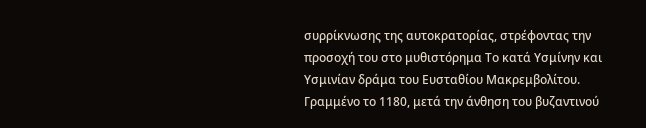συρρίκνωσης της αυτοκρατορίας, στρέφοντας την προσοχή του στο μυθιστόρημα Το κατά Υσμίνην και Υσμινίαν δράμα του Ευσταθίου Μακρεμβολίτου. Γραμμένο το 1180, μετά την άνθηση του βυζαντινού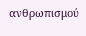ανθρωπισμού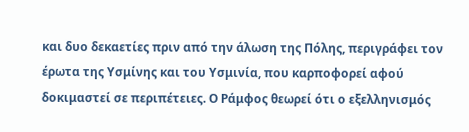και δυο δεκαετίες πριν από την άλωση της Πόλης, περιγράφει τον έρωτα της Υσμίνης και του Υσμινία, που καρποφορεί αφού δοκιμαστεί σε περιπέτειες. Ο Ράμφος θεωρεί ότι ο εξελληνισμός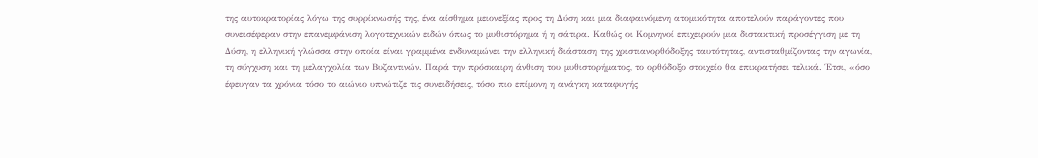της αυτοκρατορίας λόγω της συρρίκνωσής της, ένα αίσθημα μειονεξίας προς τη Δύση και μια διαφαινόμενη ατομικότητα αποτελούν παράγοντες που συνεισέφεραν στην επανεμφάνιση λογοτεχνικών ειδών όπως το μυθιστόρημα ή η σάτιρα. Καθώς οι Κομνηνοί επιχειρούν μια διστακτική προσέγγιση με τη Δύση, η ελληνική γλώσσα στην οποία είναι γραμμένα ενδυναμώνει την ελληνική διάσταση της χριστιανορθόδοξης ταυτότητας, αντισταθμίζοντας την αγωνία, τη σύγχυση και τη μελαγχολία των Βυζαντινών. Παρά την πρόσκαιρη άνθιση του μυθιστορήματος, το ορθόδοξο στοιχείο θα επικρατήσει τελικά. Έτσι, «όσο έφευγαν τα χρόνια τόσο το αιώνιο υπνώτιζε τις συνειδήσεις, τόσο πιο επίμονη η ανάγκη καταφυγής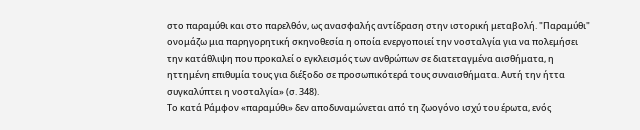στο παραμύθι και στο παρελθόν, ως ανασφαλής αντίδραση στην ιστορική μεταβολή. "Παραμύθι" ονομάζω μια παρηγορητική σκηνοθεσία η οποία ενεργοποιεί την νοσταλγία για να πολεμήσει την κατάθλιψη που προκαλεί ο εγκλεισμός των ανθρώπων σε διατεταγμένα αισθήματα, η ηττημένη επιθυμία τους για διέξοδο σε προσωπικότερά τους συναισθήματα. Αυτή την ήττα συγκαλύπτει η νοσταλγία» (σ. 348).
Το κατά Ράμφον «παραμύθι» δεν αποδυναμώνεται από τη ζωογόνο ισχύ του έρωτα, ενός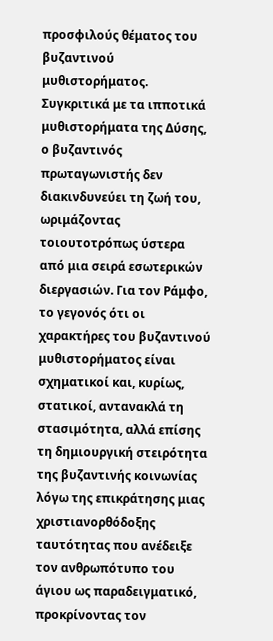προσφιλούς θέματος του βυζαντινού μυθιστορήματος. Συγκριτικά με τα ιπποτικά μυθιστορήματα της Δύσης, ο βυζαντινός πρωταγωνιστής δεν διακινδυνεύει τη ζωή του, ωριμάζοντας τοιουτοτρόπως ύστερα από μια σειρά εσωτερικών διεργασιών. Για τον Ράμφο, το γεγονός ότι οι χαρακτήρες του βυζαντινού μυθιστορήματος είναι σχηματικοί και, κυρίως, στατικοί, αντανακλά τη στασιμότητα, αλλά επίσης τη δημιουργική στειρότητα της βυζαντινής κοινωνίας λόγω της επικράτησης μιας χριστιανορθόδοξης ταυτότητας που ανέδειξε τον ανθρωπότυπο του άγιου ως παραδειγματικό, προκρίνοντας τον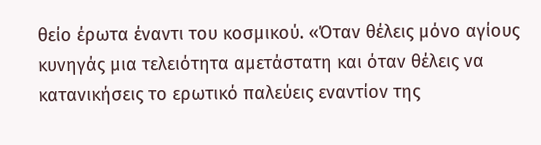θείο έρωτα έναντι του κοσμικού. «Όταν θέλεις μόνο αγίους κυνηγάς μια τελειότητα αμετάστατη και όταν θέλεις να κατανικήσεις το ερωτικό παλεύεις εναντίον της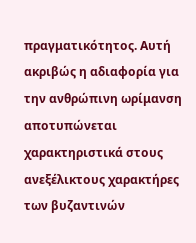πραγματικότητος. Αυτή ακριβώς η αδιαφορία για την ανθρώπινη ωρίμανση αποτυπώνεται χαρακτηριστικά στους ανεξέλικτους χαρακτήρες των βυζαντινών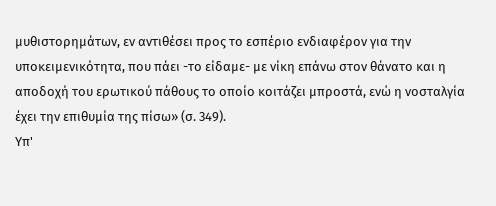μυθιστορημάτων, εν αντιθέσει προς το εσπέριο ενδιαφέρον για την υποκειμενικότητα, που πάει -το είδαμε- με νίκη επάνω στον θάνατο και η αποδοχή του ερωτικού πάθους το οποίο κοιτάζει μπροστά, ενώ η νοσταλγία έχει την επιθυμία της πίσω» (σ. 349).
Υπ'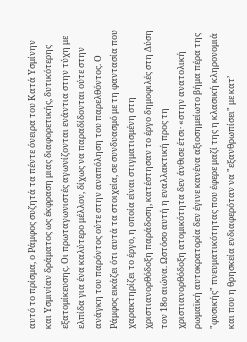αυτό το πρίσμα, ο Ράμφος συζητά τα πέντε όνειρα του Κατά Υσμίνην και Υσμινίαν δράματος ως έκφραση μιας διαφορετικής, δυτικότερης εξατομίκευσης. Οι πρωταγωνιστές αγωνίζονται ενάντια στην τύχη με ελπίδα για ένα καλύτερο μέλλον, δίχως να παραδίδονται ούτε στην ανάγκη του παρόντος ούτε στην αναπόληση του παρελθόντος. Ο Ράμφος εικάζει ότι αυτά τα στοιχεία, σε συνδυασμό με τη φαντασία που χαρακτηρίζει το έργο, η οποία είναι στιγματισμένη στη χριστιανορθόδοξη παράδοση, κατέστησαν το έργο δημοφιλές στη Δύση τον 18ο αιώνα. Ωστόσο αυτή η εναλλακτική προς τη χριστιανορθόδοξη ατομικότητα δεν άνθισε έτσι· «στην ανατολική ρωμαϊκή αυτοκρατορία δεν έγινε κανένα αξιοσημείωτο βήμα πέρα της "φυσικής" πνευματικότητας που έφερε μαζί της η κλασική κληρονομιά και που η θρησκεία ενδιαφερόταν να "εξανθρωπίσει" με κατ’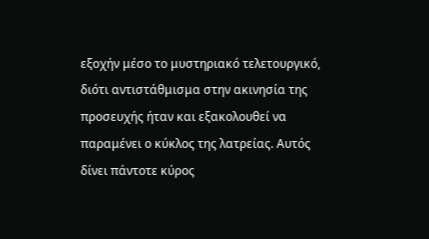εξοχήν μέσο το μυστηριακό τελετουργικό, διότι αντιστάθμισμα στην ακινησία της προσευχής ήταν και εξακολουθεί να παραμένει ο κύκλος της λατρείας. Αυτός δίνει πάντοτε κύρος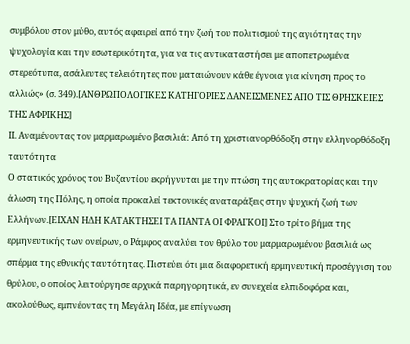συμβόλου στον μύθο, αυτός αφαιρεί από την ζωή του πολιτισμού της αγιότητας την ψυχολογία και την εσωτερικότητα, για να τις αντικαταστήσει με αποπετρωμένα στερεότυπα, ασάλευτες τελειότητες που ματαιώνουν κάθε έγνοια για κίνηση προς το αλλιώς» (σ. 349).[ΑΝΘΡΩΠΟΛΟΓΙΚΕΣ ΚΑΤΗΓΟΡΙΕΣ ΔΑΝΕΙΣΜΕΝΕΣ ΑΠΟ ΤΙΣ ΘΡΗΣΚΕΙΕΣ ΤΗΣ ΑΦΡΙΚΗΣ]
ΙΙ. Αναμένοντας τον μαρμαρωμένο βασιλιά: Από τη χριστιανορθόδοξη στην ελληνορθόδοξη ταυτότητα
Ο στατικός χρόνος του Βυζαντίου εκρήγνυται με την πτώση της αυτοκρατορίας και την άλωση της Πόλης, η οποία προκαλεί τεκτονικές αναταράξεις στην ψυχική ζωή των Ελλήνων.[ΕΙΧΑΝ ΗΔΗ ΚΑΤΑΚΤΗΣΕΙ ΤΑ ΠΑΝΤΑ ΟΙ ΦΡΑΓΚΟΙ] Στο τρίτο βήμα της ερμηνευτικής των ονείρων, ο Ράμφος αναλύει τον θρύλο του μαρμαρωμένου βασιλιά ως σπέρμα της εθνικής ταυτότητας. Πιστεύει ότι μια διαφορετική ερμηνευτική προσέγγιση του θρύλου, ο οποίος λειτούργησε αρχικά παρηγορητικά, εν συνεχεία ελπιδοφόρα και, ακολούθως, εμπνέοντας τη Μεγάλη Ιδέα, με επίγνωση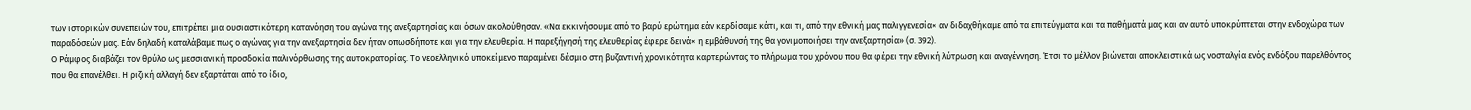των ιστορικών συνεπειών του, επιτρέπει μια ουσιαστικότερη κατανόηση του αγώνα της ανεξαρτησίας και όσων ακολούθησαν. «Να εκκινήσουμε από το βαρύ ερώτημα εάν κερδίσαμε κάτι, και τι, από την εθνική μας παλιγγενεσία× αν διδαχθήκαμε από τα επιτεύγματα και τα παθήματά μας και αν αυτό υποκρύπτεται στην ενδοχώρα των παραδόσεών μας. Εάν δηλαδή καταλάβαμε πως ο αγώνας για την ανεξαρτησία δεν ήταν οπωσδήποτε και για την ελευθερία. Η παρεξήγησή της ελευθερίας έφερε δεινά× η εμβάθυνσή της θα γονιμοποιήσει την ανεξαρτησία» (σ. 392).
Ο Ράμφος διαβάζει τον θρύλο ως μεσσιανική προσδοκία παλινόρθωσης της αυτοκρατορίας. Το νεοελληνικό υποκείμενο παραμένει δέσμιο στη βυζαντινή χρονικότητα καρτερώντας το πλήρωμα του χρόνου που θα φέρει την εθνική λύτρωση και αναγέννηση. Έτσι το μέλλον βιώνεται αποκλειστικά ως νοσταλγία ενός ενδόξου παρελθόντος που θα επανέλθει. Η ριζική αλλαγή δεν εξαρτάται από το ίδιο,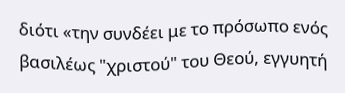διότι «την συνδέει με το πρόσωπο ενός βασιλέως "χριστού" του Θεού, εγγυητή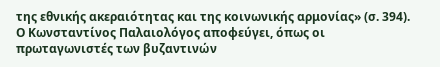της εθνικής ακεραιότητας και της κοινωνικής αρμονίας» (σ. 394). Ο Κωνσταντίνος Παλαιολόγος αποφεύγει, όπως οι πρωταγωνιστές των βυζαντινών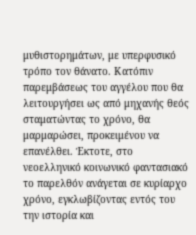μυθιστορημάτων, με υπερφυσικό τρόπο τον θάνατο. Κατόπιν παρεμβάσεως του αγγέλου που θα λειτουργήσει ως από μηχανής θεός σταματώντας το χρόνο, θα μαρμαρώσει, προκειμένου να επανέλθει. Έκτοτε, στο νεοελληνικό κοινωνικό φαντασιακό το παρελθόν ανάγεται σε κυρίαρχο χρόνο, εγκλωβίζοντας εντός του την ιστορία και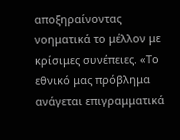αποξηραίνοντας νοηματικά το μέλλον με κρίσιμες συνέπειες. «Το εθνικό μας πρόβλημα ανάγεται επιγραμματικά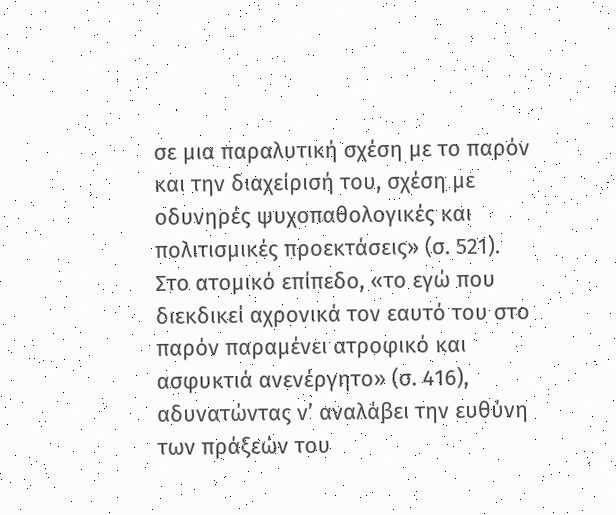σε μια παραλυτική σχέση με το παρόν και την διαχείρισή του, σχέση με οδυνηρές ψυχοπαθολογικές και πολιτισμικές προεκτάσεις» (σ. 521).
Στο ατομικό επίπεδο, «το εγώ που διεκδικεί αχρονικά τον εαυτό του στο παρόν παραμένει ατροφικό και ασφυκτιά ανενέργητο» (σ. 416), αδυνατώντας ν’ αναλάβει την ευθύνη των πράξεών του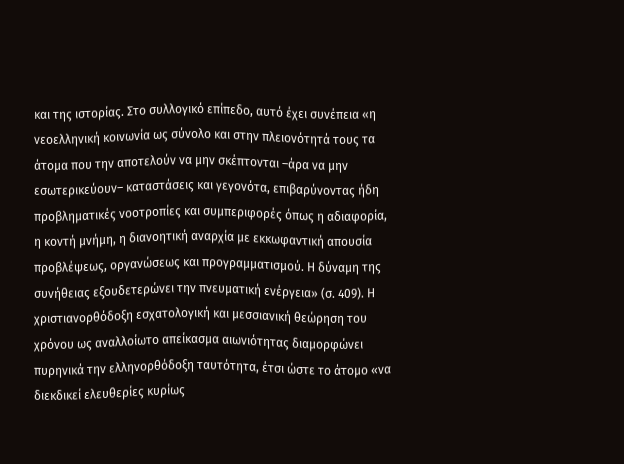και της ιστορίας. Στο συλλογικό επίπεδο, αυτό έχει συνέπεια «η νεοελληνική κοινωνία ως σύνολο και στην πλειονότητά τους τα άτομα που την αποτελούν να μην σκέπτονται –άρα να μην εσωτερικεύουν– καταστάσεις και γεγονότα, επιβαρύνοντας ήδη προβληματικές νοοτροπίες και συμπεριφορές όπως η αδιαφορία, η κοντή μνήμη, η διανοητική αναρχία με εκκωφαντική απουσία προβλέψεως, οργανώσεως και προγραμματισμού. Η δύναμη της συνήθειας εξουδετερώνει την πνευματική ενέργεια» (σ. 409). Η χριστιανορθόδοξη εσχατολογική και μεσσιανική θεώρηση του χρόνου ως αναλλοίωτο απείκασμα αιωνιότητας διαμορφώνει πυρηνικά την ελληνορθόδοξη ταυτότητα, έτσι ώστε το άτομο «να διεκδικεί ελευθερίες κυρίως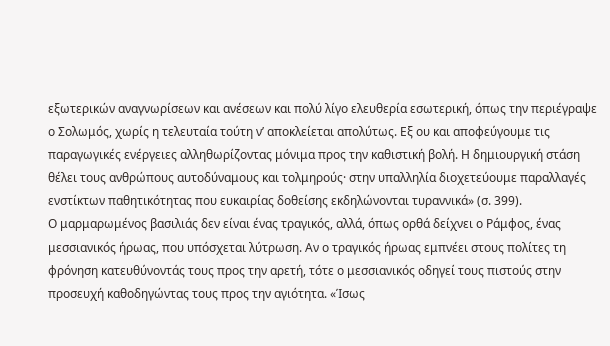εξωτερικών αναγνωρίσεων και ανέσεων και πολύ λίγο ελευθερία εσωτερική, όπως την περιέγραψε ο Σολωμός, χωρίς η τελευταία τούτη ν’ αποκλείεται απολύτως. Εξ ου και αποφεύγουμε τις παραγωγικές ενέργειες αλληθωρίζοντας μόνιμα προς την καθιστική βολή. Η δημιουργική στάση θέλει τους ανθρώπους αυτοδύναμους και τολμηρούς· στην υπαλληλία διοχετεύουμε παραλλαγές ενστίκτων παθητικότητας που ευκαιρίας δοθείσης εκδηλώνονται τυραννικά» (σ. 399).
Ο μαρμαρωμένος βασιλιάς δεν είναι ένας τραγικός, αλλά, όπως ορθά δείχνει ο Ράμφος, ένας μεσσιανικός ήρωας, που υπόσχεται λύτρωση. Αν ο τραγικός ήρωας εμπνέει στους πολίτες τη φρόνηση κατευθύνοντάς τους προς την αρετή, τότε ο μεσσιανικός οδηγεί τους πιστούς στην προσευχή καθοδηγώντας τους προς την αγιότητα. «Ίσως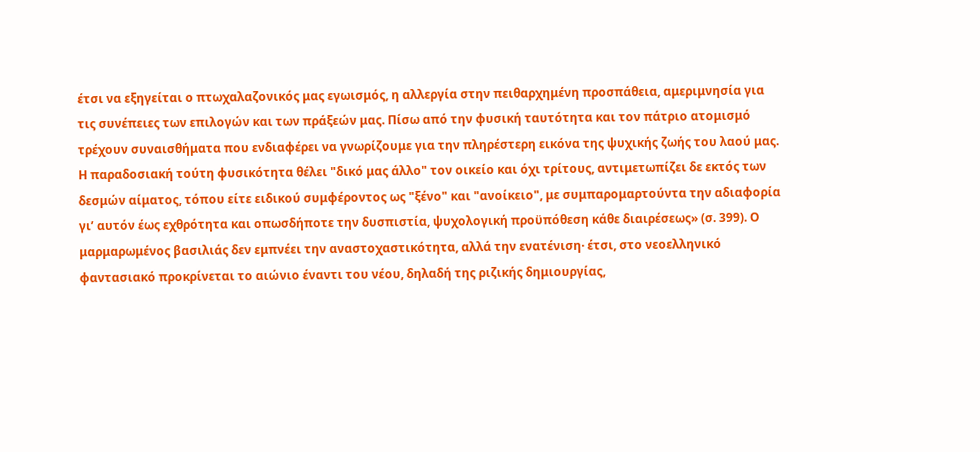έτσι να εξηγείται ο πτωχαλαζονικός μας εγωισμός, η αλλεργία στην πειθαρχημένη προσπάθεια, αμεριμνησία για τις συνέπειες των επιλογών και των πράξεών μας. Πίσω από την φυσική ταυτότητα και τον πάτριο ατομισμό τρέχουν συναισθήματα που ενδιαφέρει να γνωρίζουμε για την πληρέστερη εικόνα της ψυχικής ζωής του λαού μας. Η παραδοσιακή τούτη φυσικότητα θέλει "δικό μας άλλο" τον οικείο και όχι τρίτους, αντιμετωπίζει δε εκτός των δεσμών αίματος, τόπου είτε ειδικού συμφέροντος ως "ξένο" και "ανοίκειο", με συμπαρομαρτούντα την αδιαφορία γι’ αυτόν έως εχθρότητα και οπωσδήποτε την δυσπιστία, ψυχολογική προϋπόθεση κάθε διαιρέσεως» (σ. 399). Ο μαρμαρωμένος βασιλιάς δεν εμπνέει την αναστοχαστικότητα, αλλά την ενατένιση· έτσι, στο νεοελληνικό φαντασιακό προκρίνεται το αιώνιο έναντι του νέου, δηλαδή της ριζικής δημιουργίας,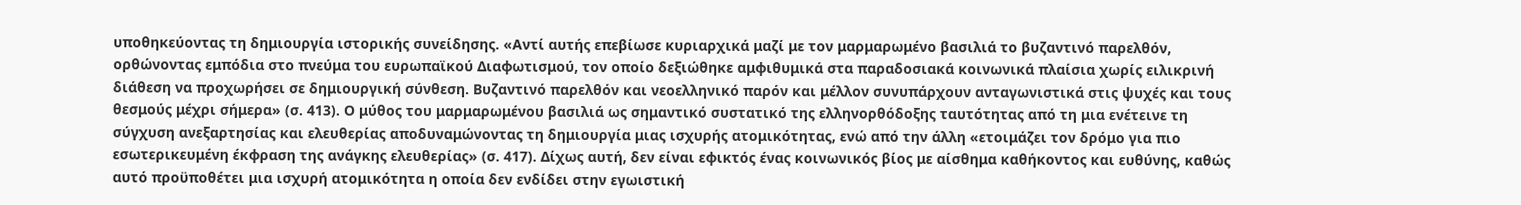υποθηκεύοντας τη δημιουργία ιστορικής συνείδησης. «Αντί αυτής επεβίωσε κυριαρχικά μαζί με τον μαρμαρωμένο βασιλιά το βυζαντινό παρελθόν, ορθώνοντας εμπόδια στο πνεύμα του ευρωπαϊκού Διαφωτισμού, τον οποίο δεξιώθηκε αμφιθυμικά στα παραδοσιακά κοινωνικά πλαίσια χωρίς ειλικρινή διάθεση να προχωρήσει σε δημιουργική σύνθεση. Βυζαντινό παρελθόν και νεοελληνικό παρόν και μέλλον συνυπάρχουν ανταγωνιστικά στις ψυχές και τους θεσμούς μέχρι σήμερα» (σ. 413). Ο μύθος του μαρμαρωμένου βασιλιά ως σημαντικό συστατικό της ελληνορθόδοξης ταυτότητας από τη μια ενέτεινε τη σύγχυση ανεξαρτησίας και ελευθερίας αποδυναμώνοντας τη δημιουργία μιας ισχυρής ατομικότητας, ενώ από την άλλη «ετοιμάζει τον δρόμο για πιο εσωτερικευμένη έκφραση της ανάγκης ελευθερίας» (σ. 417). Δίχως αυτή, δεν είναι εφικτός ένας κοινωνικός βίος με αίσθημα καθήκοντος και ευθύνης, καθώς αυτό προϋποθέτει μια ισχυρή ατομικότητα η οποία δεν ενδίδει στην εγωιστική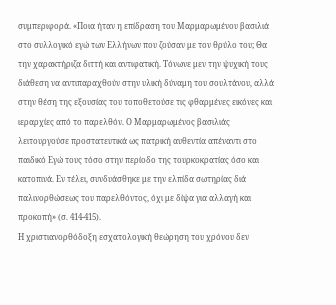συμπεριφορά. «Ποια ήταν η επίδραση του Μαρμαρωμένου βασιλιά στο συλλογικό εγώ των Ελλήνων που ζούσαν με τον θρύλο του; Θα την χαρακτήριζα διττή και αντιφατική. Τόνωνε μεν την ψυχική τους διάθεση να αντιπαραχθούν στην υλική δύναμη του σουλτάνου, αλλά στην θέση της εξουσίας του τοποθετούσε τις φθαρμένες εικόνες και ιεραρχίες από το παρελθόν. Ο Μαρμαρωμένος βασιλιάς λειτουργούσε προστατευτικά ως πατρική αυθεντία απέναντι στο παιδικό Εγώ τους τόσο στην περίοδο της τουρκοκρατίας όσο και κατοπινά. Εν τέλει, συνδυάσθηκε με την ελπίδα σωτηρίας διά παλινορθώσεως του παρελθόντος, όχι με δίψα για αλλαγή και προκοπή» (σ. 414-415).
Η χριστιανορθόδοξη εσχατολογική θεώρηση του χρόνου δεν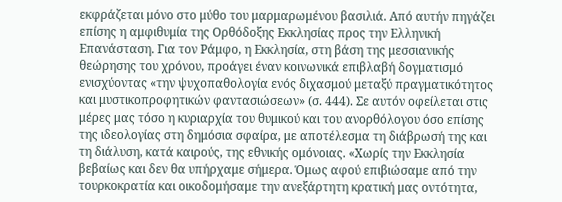εκφράζεται μόνο στο μύθο του μαρμαρωμένου βασιλιά. Από αυτήν πηγάζει επίσης η αμφιθυμία της Ορθόδοξης Εκκλησίας προς την Ελληνική Επανάσταση. Για τον Ράμφο, η Εκκλησία, στη βάση της μεσσιανικής θεώρησης του χρόνου, προάγει έναν κοινωνικά επιβλαβή δογματισμό ενισχύοντας «την ψυχοπαθολογία ενός διχασμού μεταξύ πραγματικότητος και μυστικοπροφητικών φαντασιώσεων» (σ. 444). Σε αυτόν οφείλεται στις μέρες μας τόσο η κυριαρχία του θυμικού και του ανορθόλογου όσο επίσης της ιδεολογίας στη δημόσια σφαίρα, με αποτέλεσμα τη διάβρωσή της και τη διάλυση, κατά καιρούς, της εθνικής ομόνοιας. «Χωρίς την Εκκλησία βεβαίως και δεν θα υπήρχαμε σήμερα. Όμως αφού επιβιώσαμε από την τουρκοκρατία και οικοδομήσαμε την ανεξάρτητη κρατική μας οντότητα,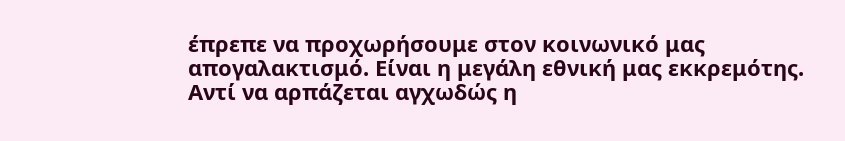έπρεπε να προχωρήσουμε στον κοινωνικό μας απογαλακτισμό. Είναι η μεγάλη εθνική μας εκκρεμότης. Αντί να αρπάζεται αγχωδώς η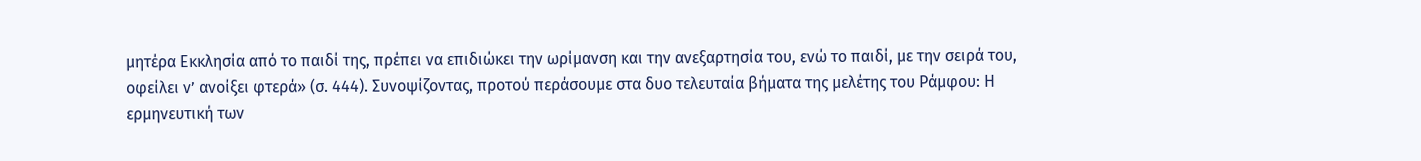μητέρα Εκκλησία από το παιδί της, πρέπει να επιδιώκει την ωρίμανση και την ανεξαρτησία του, ενώ το παιδί, με την σειρά του, οφείλει ν’ ανοίξει φτερά» (σ. 444). Συνοψίζοντας, προτού περάσουμε στα δυο τελευταία βήματα της μελέτης του Ράμφου: Η ερμηνευτική των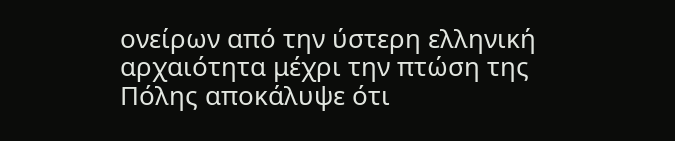ονείρων από την ύστερη ελληνική αρχαιότητα μέχρι την πτώση της Πόλης αποκάλυψε ότι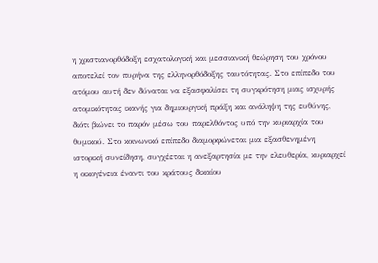η χριστιανορθόδοξη εσχατολογική και μεσσιανική θεώρηση του χρόνου αποτελεί τον πυρήνα της ελληνορθόδοξης ταυτότητας. Στο επίπεδο του ατόμου αυτή δεν δύναται να εξασφαλίσει τη συγκρότηση μιας ισχυρής ατομικότητας ικανής για δημιουργική πράξη και ανάληψη της ευθύνης, διότι βιώνει το παρόν μέσω του παρελθόντος υπό την κυριαρχία του θυμικού. Στο κοινωνικό επίπεδο διαμορφώνεται μια εξασθενημένη ιστορική συνείδηση, συγχέεται η ανεξαρτησία με την ελευθερία, κυριαρχεί η οικογένεια έναντι του κράτους δικαίου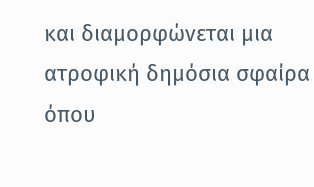και διαμορφώνεται μια ατροφική δημόσια σφαίρα όπου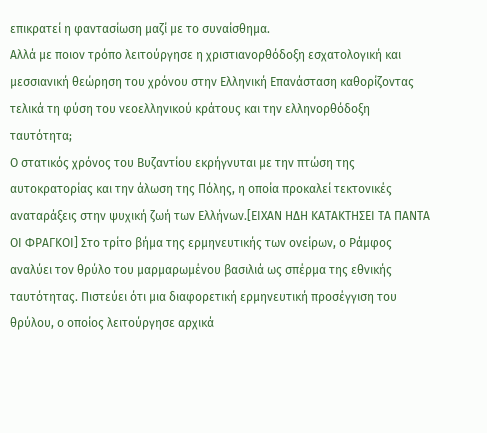επικρατεί η φαντασίωση μαζί με το συναίσθημα.
Αλλά με ποιον τρόπο λειτούργησε η χριστιανορθόδοξη εσχατολογική και μεσσιανική θεώρηση του χρόνου στην Ελληνική Επανάσταση καθορίζοντας τελικά τη φύση του νεοελληνικού κράτους και την ελληνορθόδοξη ταυτότητα;
Ο στατικός χρόνος του Βυζαντίου εκρήγνυται με την πτώση της αυτοκρατορίας και την άλωση της Πόλης, η οποία προκαλεί τεκτονικές αναταράξεις στην ψυχική ζωή των Ελλήνων.[ΕΙΧΑΝ ΗΔΗ ΚΑΤΑΚΤΗΣΕΙ ΤΑ ΠΑΝΤΑ ΟΙ ΦΡΑΓΚΟΙ] Στο τρίτο βήμα της ερμηνευτικής των ονείρων, ο Ράμφος αναλύει τον θρύλο του μαρμαρωμένου βασιλιά ως σπέρμα της εθνικής ταυτότητας. Πιστεύει ότι μια διαφορετική ερμηνευτική προσέγγιση του θρύλου, ο οποίος λειτούργησε αρχικά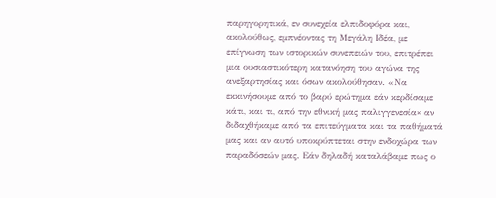παρηγορητικά, εν συνεχεία ελπιδοφόρα και, ακολούθως, εμπνέοντας τη Μεγάλη Ιδέα, με επίγνωση των ιστορικών συνεπειών του, επιτρέπει μια ουσιαστικότερη κατανόηση του αγώνα της ανεξαρτησίας και όσων ακολούθησαν. «Να εκκινήσουμε από το βαρύ ερώτημα εάν κερδίσαμε κάτι, και τι, από την εθνική μας παλιγγενεσία× αν διδαχθήκαμε από τα επιτεύγματα και τα παθήματά μας και αν αυτό υποκρύπτεται στην ενδοχώρα των παραδόσεών μας. Εάν δηλαδή καταλάβαμε πως ο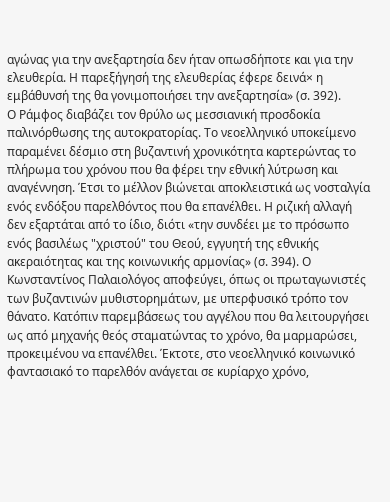αγώνας για την ανεξαρτησία δεν ήταν οπωσδήποτε και για την ελευθερία. Η παρεξήγησή της ελευθερίας έφερε δεινά× η εμβάθυνσή της θα γονιμοποιήσει την ανεξαρτησία» (σ. 392).
Ο Ράμφος διαβάζει τον θρύλο ως μεσσιανική προσδοκία παλινόρθωσης της αυτοκρατορίας. Το νεοελληνικό υποκείμενο παραμένει δέσμιο στη βυζαντινή χρονικότητα καρτερώντας το πλήρωμα του χρόνου που θα φέρει την εθνική λύτρωση και αναγέννηση. Έτσι το μέλλον βιώνεται αποκλειστικά ως νοσταλγία ενός ενδόξου παρελθόντος που θα επανέλθει. Η ριζική αλλαγή δεν εξαρτάται από το ίδιο, διότι «την συνδέει με το πρόσωπο ενός βασιλέως "χριστού" του Θεού, εγγυητή της εθνικής ακεραιότητας και της κοινωνικής αρμονίας» (σ. 394). Ο Κωνσταντίνος Παλαιολόγος αποφεύγει, όπως οι πρωταγωνιστές των βυζαντινών μυθιστορημάτων, με υπερφυσικό τρόπο τον θάνατο. Κατόπιν παρεμβάσεως του αγγέλου που θα λειτουργήσει ως από μηχανής θεός σταματώντας το χρόνο, θα μαρμαρώσει, προκειμένου να επανέλθει. Έκτοτε, στο νεοελληνικό κοινωνικό φαντασιακό το παρελθόν ανάγεται σε κυρίαρχο χρόνο,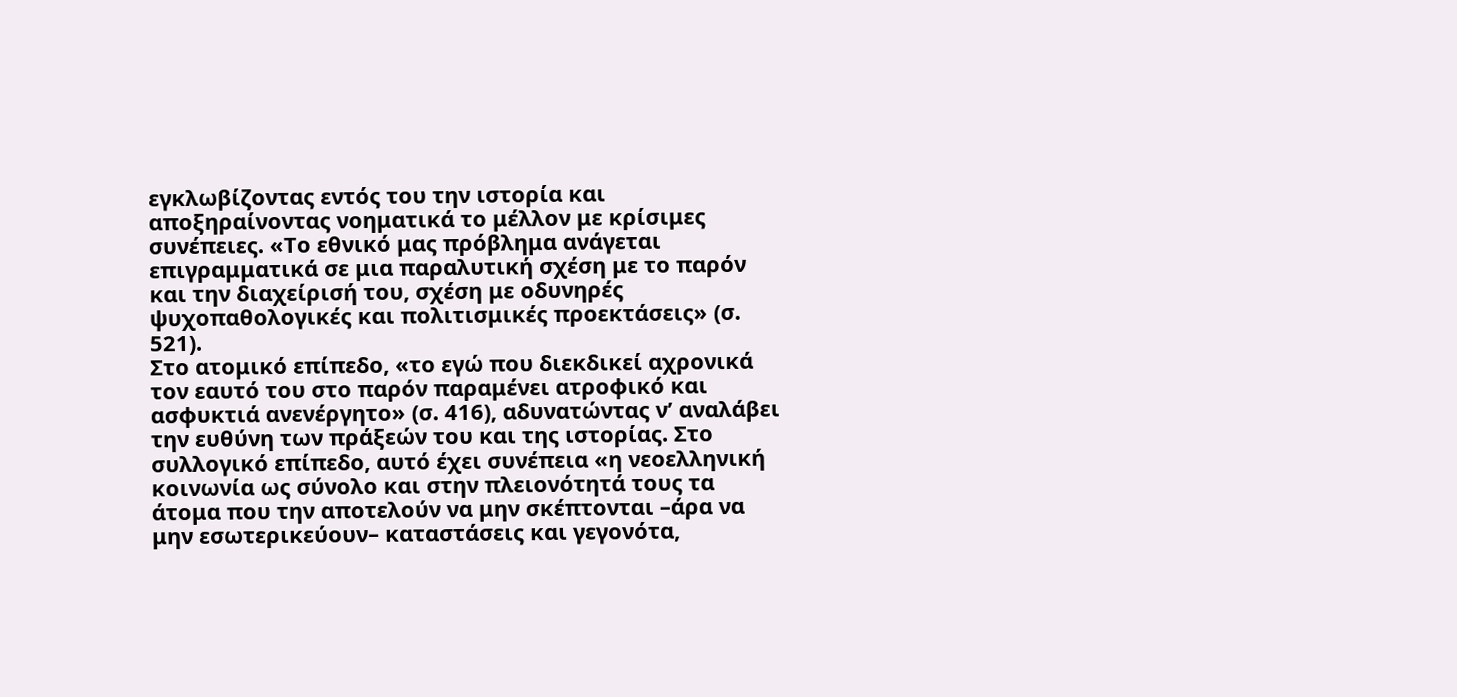εγκλωβίζοντας εντός του την ιστορία και αποξηραίνοντας νοηματικά το μέλλον με κρίσιμες συνέπειες. «Το εθνικό μας πρόβλημα ανάγεται επιγραμματικά σε μια παραλυτική σχέση με το παρόν και την διαχείρισή του, σχέση με οδυνηρές ψυχοπαθολογικές και πολιτισμικές προεκτάσεις» (σ. 521).
Στο ατομικό επίπεδο, «το εγώ που διεκδικεί αχρονικά τον εαυτό του στο παρόν παραμένει ατροφικό και ασφυκτιά ανενέργητο» (σ. 416), αδυνατώντας ν’ αναλάβει την ευθύνη των πράξεών του και της ιστορίας. Στο συλλογικό επίπεδο, αυτό έχει συνέπεια «η νεοελληνική κοινωνία ως σύνολο και στην πλειονότητά τους τα άτομα που την αποτελούν να μην σκέπτονται –άρα να μην εσωτερικεύουν– καταστάσεις και γεγονότα,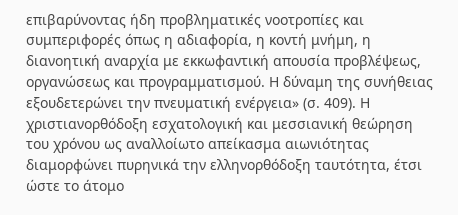επιβαρύνοντας ήδη προβληματικές νοοτροπίες και συμπεριφορές όπως η αδιαφορία, η κοντή μνήμη, η διανοητική αναρχία με εκκωφαντική απουσία προβλέψεως, οργανώσεως και προγραμματισμού. Η δύναμη της συνήθειας εξουδετερώνει την πνευματική ενέργεια» (σ. 409). Η χριστιανορθόδοξη εσχατολογική και μεσσιανική θεώρηση του χρόνου ως αναλλοίωτο απείκασμα αιωνιότητας διαμορφώνει πυρηνικά την ελληνορθόδοξη ταυτότητα, έτσι ώστε το άτομο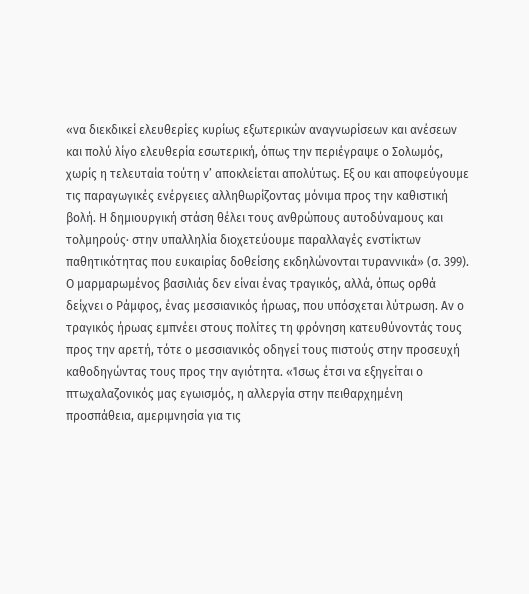«να διεκδικεί ελευθερίες κυρίως εξωτερικών αναγνωρίσεων και ανέσεων και πολύ λίγο ελευθερία εσωτερική, όπως την περιέγραψε ο Σολωμός, χωρίς η τελευταία τούτη ν’ αποκλείεται απολύτως. Εξ ου και αποφεύγουμε τις παραγωγικές ενέργειες αλληθωρίζοντας μόνιμα προς την καθιστική βολή. Η δημιουργική στάση θέλει τους ανθρώπους αυτοδύναμους και τολμηρούς· στην υπαλληλία διοχετεύουμε παραλλαγές ενστίκτων παθητικότητας που ευκαιρίας δοθείσης εκδηλώνονται τυραννικά» (σ. 399).
Ο μαρμαρωμένος βασιλιάς δεν είναι ένας τραγικός, αλλά, όπως ορθά δείχνει ο Ράμφος, ένας μεσσιανικός ήρωας, που υπόσχεται λύτρωση. Αν ο τραγικός ήρωας εμπνέει στους πολίτες τη φρόνηση κατευθύνοντάς τους προς την αρετή, τότε ο μεσσιανικός οδηγεί τους πιστούς στην προσευχή καθοδηγώντας τους προς την αγιότητα. «Ίσως έτσι να εξηγείται ο πτωχαλαζονικός μας εγωισμός, η αλλεργία στην πειθαρχημένη προσπάθεια, αμεριμνησία για τις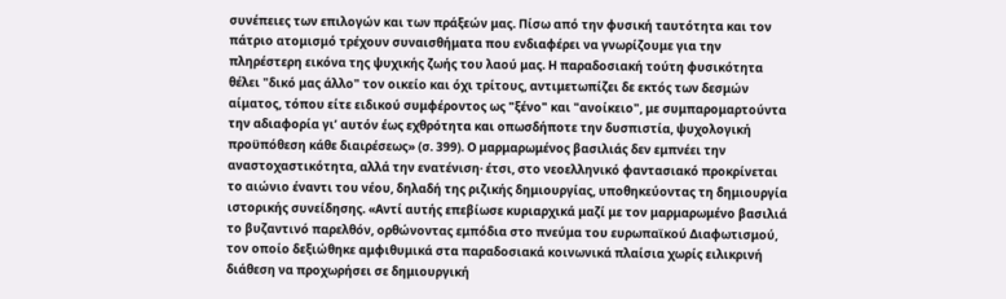συνέπειες των επιλογών και των πράξεών μας. Πίσω από την φυσική ταυτότητα και τον πάτριο ατομισμό τρέχουν συναισθήματα που ενδιαφέρει να γνωρίζουμε για την πληρέστερη εικόνα της ψυχικής ζωής του λαού μας. Η παραδοσιακή τούτη φυσικότητα θέλει "δικό μας άλλο" τον οικείο και όχι τρίτους, αντιμετωπίζει δε εκτός των δεσμών αίματος, τόπου είτε ειδικού συμφέροντος ως "ξένο" και "ανοίκειο", με συμπαρομαρτούντα την αδιαφορία γι’ αυτόν έως εχθρότητα και οπωσδήποτε την δυσπιστία, ψυχολογική προϋπόθεση κάθε διαιρέσεως» (σ. 399). Ο μαρμαρωμένος βασιλιάς δεν εμπνέει την αναστοχαστικότητα, αλλά την ενατένιση· έτσι, στο νεοελληνικό φαντασιακό προκρίνεται το αιώνιο έναντι του νέου, δηλαδή της ριζικής δημιουργίας, υποθηκεύοντας τη δημιουργία ιστορικής συνείδησης. «Αντί αυτής επεβίωσε κυριαρχικά μαζί με τον μαρμαρωμένο βασιλιά το βυζαντινό παρελθόν, ορθώνοντας εμπόδια στο πνεύμα του ευρωπαϊκού Διαφωτισμού, τον οποίο δεξιώθηκε αμφιθυμικά στα παραδοσιακά κοινωνικά πλαίσια χωρίς ειλικρινή διάθεση να προχωρήσει σε δημιουργική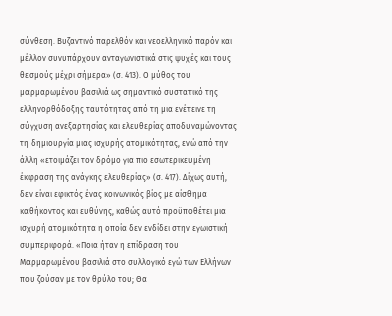σύνθεση. Βυζαντινό παρελθόν και νεοελληνικό παρόν και μέλλον συνυπάρχουν ανταγωνιστικά στις ψυχές και τους θεσμούς μέχρι σήμερα» (σ. 413). Ο μύθος του μαρμαρωμένου βασιλιά ως σημαντικό συστατικό της ελληνορθόδοξης ταυτότητας από τη μια ενέτεινε τη σύγχυση ανεξαρτησίας και ελευθερίας αποδυναμώνοντας τη δημιουργία μιας ισχυρής ατομικότητας, ενώ από την άλλη «ετοιμάζει τον δρόμο για πιο εσωτερικευμένη έκφραση της ανάγκης ελευθερίας» (σ. 417). Δίχως αυτή, δεν είναι εφικτός ένας κοινωνικός βίος με αίσθημα καθήκοντος και ευθύνης, καθώς αυτό προϋποθέτει μια ισχυρή ατομικότητα η οποία δεν ενδίδει στην εγωιστική συμπεριφορά. «Ποια ήταν η επίδραση του Μαρμαρωμένου βασιλιά στο συλλογικό εγώ των Ελλήνων που ζούσαν με τον θρύλο του; Θα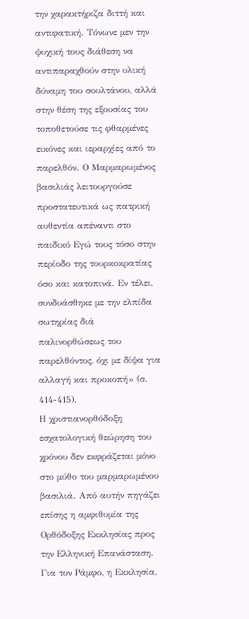την χαρακτήριζα διττή και αντιφατική. Τόνωνε μεν την ψυχική τους διάθεση να αντιπαραχθούν στην υλική δύναμη του σουλτάνου, αλλά στην θέση της εξουσίας του τοποθετούσε τις φθαρμένες εικόνες και ιεραρχίες από το παρελθόν. Ο Μαρμαρωμένος βασιλιάς λειτουργούσε προστατευτικά ως πατρική αυθεντία απέναντι στο παιδικό Εγώ τους τόσο στην περίοδο της τουρκοκρατίας όσο και κατοπινά. Εν τέλει, συνδυάσθηκε με την ελπίδα σωτηρίας διά παλινορθώσεως του παρελθόντος, όχι με δίψα για αλλαγή και προκοπή» (σ. 414-415).
Η χριστιανορθόδοξη εσχατολογική θεώρηση του χρόνου δεν εκφράζεται μόνο στο μύθο του μαρμαρωμένου βασιλιά. Από αυτήν πηγάζει επίσης η αμφιθυμία της Ορθόδοξης Εκκλησίας προς την Ελληνική Επανάσταση. Για τον Ράμφο, η Εκκλησία,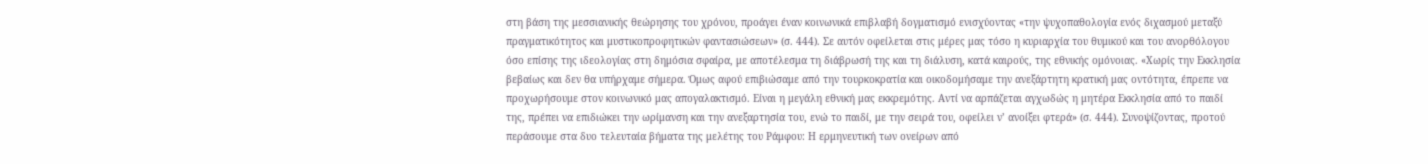στη βάση της μεσσιανικής θεώρησης του χρόνου, προάγει έναν κοινωνικά επιβλαβή δογματισμό ενισχύοντας «την ψυχοπαθολογία ενός διχασμού μεταξύ πραγματικότητος και μυστικοπροφητικών φαντασιώσεων» (σ. 444). Σε αυτόν οφείλεται στις μέρες μας τόσο η κυριαρχία του θυμικού και του ανορθόλογου όσο επίσης της ιδεολογίας στη δημόσια σφαίρα, με αποτέλεσμα τη διάβρωσή της και τη διάλυση, κατά καιρούς, της εθνικής ομόνοιας. «Χωρίς την Εκκλησία βεβαίως και δεν θα υπήρχαμε σήμερα. Όμως αφού επιβιώσαμε από την τουρκοκρατία και οικοδομήσαμε την ανεξάρτητη κρατική μας οντότητα, έπρεπε να προχωρήσουμε στον κοινωνικό μας απογαλακτισμό. Είναι η μεγάλη εθνική μας εκκρεμότης. Αντί να αρπάζεται αγχωδώς η μητέρα Εκκλησία από το παιδί της, πρέπει να επιδιώκει την ωρίμανση και την ανεξαρτησία του, ενώ το παιδί, με την σειρά του, οφείλει ν’ ανοίξει φτερά» (σ. 444). Συνοψίζοντας, προτού περάσουμε στα δυο τελευταία βήματα της μελέτης του Ράμφου: Η ερμηνευτική των ονείρων από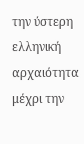την ύστερη ελληνική αρχαιότητα μέχρι την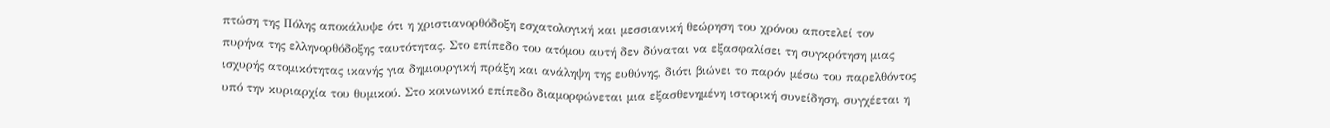πτώση της Πόλης αποκάλυψε ότι η χριστιανορθόδοξη εσχατολογική και μεσσιανική θεώρηση του χρόνου αποτελεί τον πυρήνα της ελληνορθόδοξης ταυτότητας. Στο επίπεδο του ατόμου αυτή δεν δύναται να εξασφαλίσει τη συγκρότηση μιας ισχυρής ατομικότητας ικανής για δημιουργική πράξη και ανάληψη της ευθύνης, διότι βιώνει το παρόν μέσω του παρελθόντος υπό την κυριαρχία του θυμικού. Στο κοινωνικό επίπεδο διαμορφώνεται μια εξασθενημένη ιστορική συνείδηση, συγχέεται η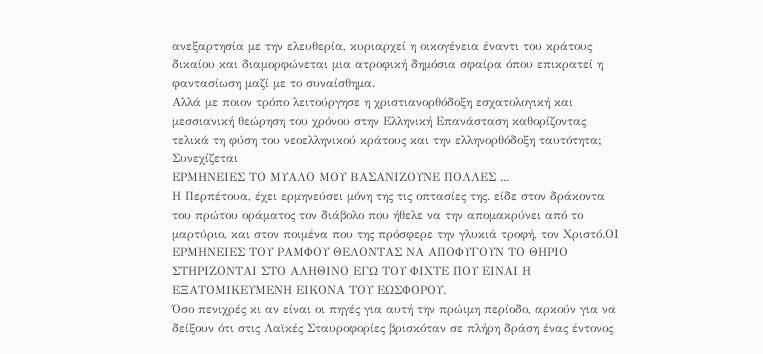ανεξαρτησία με την ελευθερία, κυριαρχεί η οικογένεια έναντι του κράτους δικαίου και διαμορφώνεται μια ατροφική δημόσια σφαίρα όπου επικρατεί η φαντασίωση μαζί με το συναίσθημα.
Αλλά με ποιον τρόπο λειτούργησε η χριστιανορθόδοξη εσχατολογική και μεσσιανική θεώρηση του χρόνου στην Ελληνική Επανάσταση καθορίζοντας τελικά τη φύση του νεοελληνικού κράτους και την ελληνορθόδοξη ταυτότητα;
Συνεχίζεται
ΕΡΜΗΝΕΙΕΣ ΤΟ ΜΥΑΛΟ ΜΟΥ ΒΑΣΑΝΙΖΟΥΝΕ ΠΟΛΛΕΣ ...
Η Περπέτουα, έχει ερμηνεύσει μόνη της τις οπτασίες της. είδε στον δράκοντα του πρώτου οράματος τον διάβολο που ήθελε να την απομακρύνει από το μαρτύριο, και στον ποιμένα που της πρόσφερε την γλυκιά τροφή, τον Χριστό.ΟΙ ΕΡΜΗΝΕΙΕΣ ΤΟΥ ΡΑΜΦΟΥ ΘΕΛΟΝΤΑΣ ΝΑ ΑΠΟΦΥΓΟΥΝ ΤΟ ΘΗΡΙΟ ΣΤΗΡΙΖΟΝΤΑΙ ΣΤΟ ΑΛΗΘΙΝΟ ΕΓΩ ΤΟΥ ΦΙΧΤΕ ΠΟΥ ΕΙΝΑΙ Η ΕΞΑΤΟΜΙΚΕΥΜΕΝΗ ΕΙΚΟΝΑ ΤΟΥ ΕΩΣΦΟΡΟΥ.
Όσο πενιχρές κι αν είναι οι πηγές για αυτή την πρώιμη περίοδο, αρκούν για να δείξουν ότι στις Λαϊκές Σταυροφορίες βρισκόταν σε πλήρη δράση ένας έντονος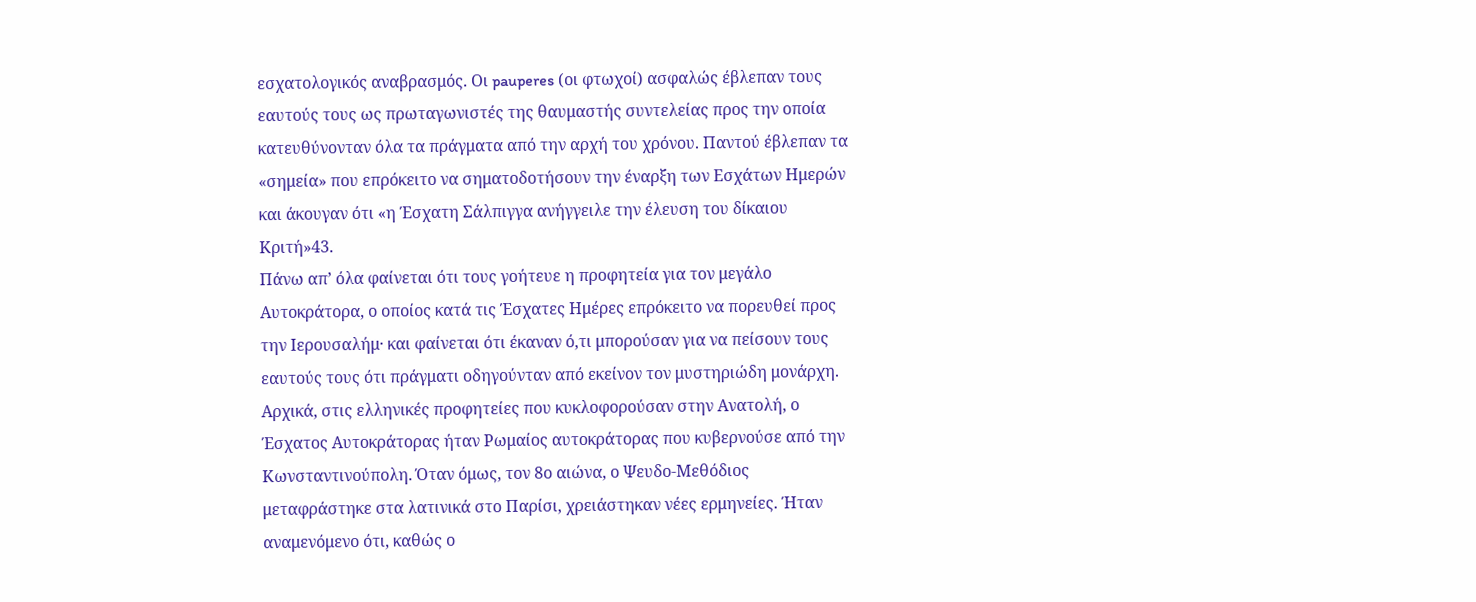εσχατολογικός αναβρασμός. Οι pauperes (οι φτωχοί) ασφαλώς έβλεπαν τους εαυτούς τους ως πρωταγωνιστές της θαυμαστής συντελείας προς την οποία κατευθύνονταν όλα τα πράγματα από την αρχή του χρόνου. Παντού έβλεπαν τα «σημεία» που επρόκειτο να σηματοδοτήσουν την έναρξη των Εσχάτων Ημερών και άκουγαν ότι «η Έσχατη Σάλπιγγα ανήγγειλε την έλευση του δίκαιου Κριτή»43.
Πάνω απ’ όλα φαίνεται ότι τους γοήτευε η προφητεία για τον μεγάλο Αυτοκράτορα, ο οποίος κατά τις Έσχατες Ημέρες επρόκειτο να πορευθεί προς την Ιερουσαλήμ· και φαίνεται ότι έκαναν ό,τι μπορούσαν για να πείσουν τους εαυτούς τους ότι πράγματι οδηγούνταν από εκείνον τον μυστηριώδη μονάρχη.
Αρχικά, στις ελληνικές προφητείες που κυκλοφορούσαν στην Ανατολή, ο Έσχατος Αυτοκράτορας ήταν Ρωμαίος αυτοκράτορας που κυβερνούσε από την Κωνσταντινούπολη. Όταν όμως, τον 8ο αιώνα, ο Ψευδο-Μεθόδιος μεταφράστηκε στα λατινικά στο Παρίσι, χρειάστηκαν νέες ερμηνείες. Ήταν αναμενόμενο ότι, καθώς ο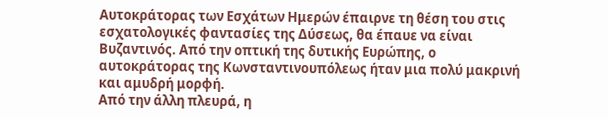Αυτοκράτορας των Εσχάτων Ημερών έπαιρνε τη θέση του στις εσχατολογικές φαντασίες της Δύσεως, θα έπαυε να είναι Βυζαντινός. Από την οπτική της δυτικής Ευρώπης, ο αυτοκράτορας της Κωνσταντινουπόλεως ήταν μια πολύ μακρινή και αμυδρή μορφή.
Από την άλλη πλευρά, η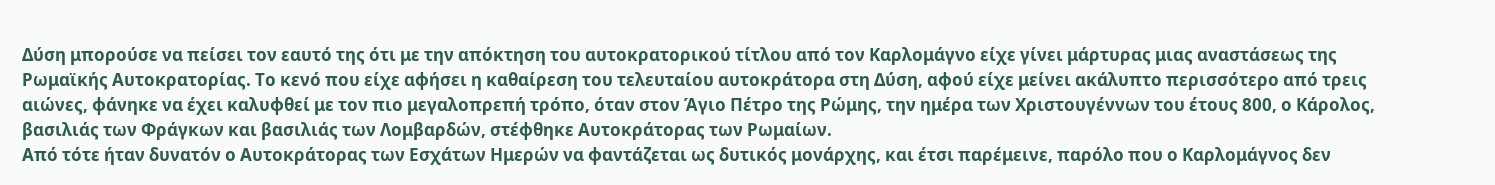Δύση μπορούσε να πείσει τον εαυτό της ότι με την απόκτηση του αυτοκρατορικού τίτλου από τον Καρλομάγνο είχε γίνει μάρτυρας μιας αναστάσεως της Ρωμαϊκής Αυτοκρατορίας. Το κενό που είχε αφήσει η καθαίρεση του τελευταίου αυτοκράτορα στη Δύση, αφού είχε μείνει ακάλυπτο περισσότερο από τρεις αιώνες, φάνηκε να έχει καλυφθεί με τον πιο μεγαλοπρεπή τρόπο, όταν στον Άγιο Πέτρο της Ρώμης, την ημέρα των Χριστουγέννων του έτους 800, ο Κάρολος, βασιλιάς των Φράγκων και βασιλιάς των Λομβαρδών, στέφθηκε Αυτοκράτορας των Ρωμαίων.
Από τότε ήταν δυνατόν ο Αυτοκράτορας των Εσχάτων Ημερών να φαντάζεται ως δυτικός μονάρχης, και έτσι παρέμεινε, παρόλο που ο Καρλομάγνος δεν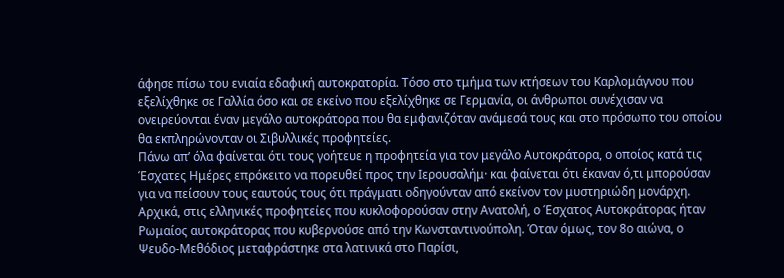άφησε πίσω του ενιαία εδαφική αυτοκρατορία. Τόσο στο τμήμα των κτήσεων του Καρλομάγνου που εξελίχθηκε σε Γαλλία όσο και σε εκείνο που εξελίχθηκε σε Γερμανία, οι άνθρωποι συνέχισαν να ονειρεύονται έναν μεγάλο αυτοκράτορα που θα εμφανιζόταν ανάμεσά τους και στο πρόσωπο του οποίου θα εκπληρώνονταν οι Σιβυλλικές προφητείες.
Πάνω απ’ όλα φαίνεται ότι τους γοήτευε η προφητεία για τον μεγάλο Αυτοκράτορα, ο οποίος κατά τις Έσχατες Ημέρες επρόκειτο να πορευθεί προς την Ιερουσαλήμ· και φαίνεται ότι έκαναν ό,τι μπορούσαν για να πείσουν τους εαυτούς τους ότι πράγματι οδηγούνταν από εκείνον τον μυστηριώδη μονάρχη.
Αρχικά, στις ελληνικές προφητείες που κυκλοφορούσαν στην Ανατολή, ο Έσχατος Αυτοκράτορας ήταν Ρωμαίος αυτοκράτορας που κυβερνούσε από την Κωνσταντινούπολη. Όταν όμως, τον 8ο αιώνα, ο Ψευδο-Μεθόδιος μεταφράστηκε στα λατινικά στο Παρίσι,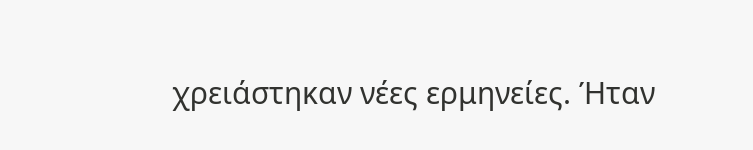χρειάστηκαν νέες ερμηνείες. Ήταν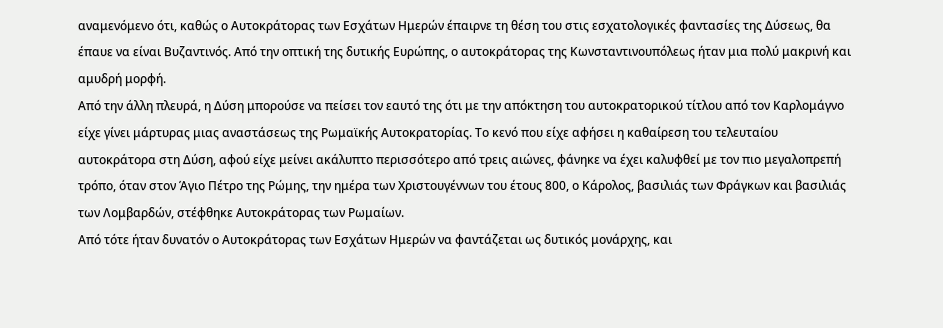αναμενόμενο ότι, καθώς ο Αυτοκράτορας των Εσχάτων Ημερών έπαιρνε τη θέση του στις εσχατολογικές φαντασίες της Δύσεως, θα έπαυε να είναι Βυζαντινός. Από την οπτική της δυτικής Ευρώπης, ο αυτοκράτορας της Κωνσταντινουπόλεως ήταν μια πολύ μακρινή και αμυδρή μορφή.
Από την άλλη πλευρά, η Δύση μπορούσε να πείσει τον εαυτό της ότι με την απόκτηση του αυτοκρατορικού τίτλου από τον Καρλομάγνο είχε γίνει μάρτυρας μιας αναστάσεως της Ρωμαϊκής Αυτοκρατορίας. Το κενό που είχε αφήσει η καθαίρεση του τελευταίου αυτοκράτορα στη Δύση, αφού είχε μείνει ακάλυπτο περισσότερο από τρεις αιώνες, φάνηκε να έχει καλυφθεί με τον πιο μεγαλοπρεπή τρόπο, όταν στον Άγιο Πέτρο της Ρώμης, την ημέρα των Χριστουγέννων του έτους 800, ο Κάρολος, βασιλιάς των Φράγκων και βασιλιάς των Λομβαρδών, στέφθηκε Αυτοκράτορας των Ρωμαίων.
Από τότε ήταν δυνατόν ο Αυτοκράτορας των Εσχάτων Ημερών να φαντάζεται ως δυτικός μονάρχης, και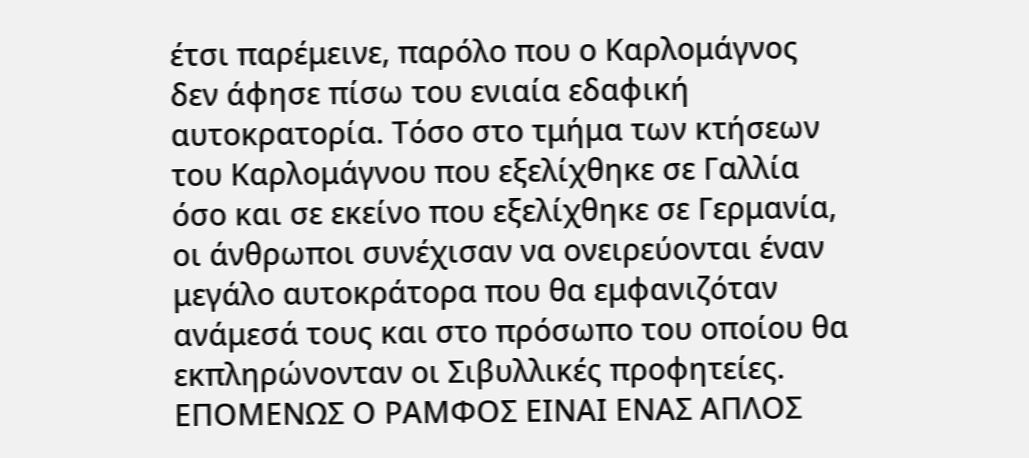έτσι παρέμεινε, παρόλο που ο Καρλομάγνος δεν άφησε πίσω του ενιαία εδαφική αυτοκρατορία. Τόσο στο τμήμα των κτήσεων του Καρλομάγνου που εξελίχθηκε σε Γαλλία όσο και σε εκείνο που εξελίχθηκε σε Γερμανία, οι άνθρωποι συνέχισαν να ονειρεύονται έναν μεγάλο αυτοκράτορα που θα εμφανιζόταν ανάμεσά τους και στο πρόσωπο του οποίου θα εκπληρώνονταν οι Σιβυλλικές προφητείες.
ΕΠΟΜΕΝΩΣ Ο ΡΑΜΦΟΣ ΕΙΝΑΙ ΕΝΑΣ ΑΠΛΟΣ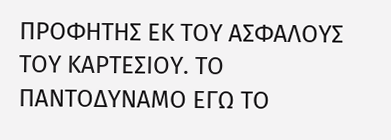ΠΡΟΦΗΤΗΣ ΕΚ ΤΟΥ ΑΣΦΑΛΟΥΣ ΤΟΥ ΚΑΡΤΕΣΙΟΥ. ΤΟ ΠΑΝΤΟΔΥΝΑΜΟ ΕΓΩ ΤΟ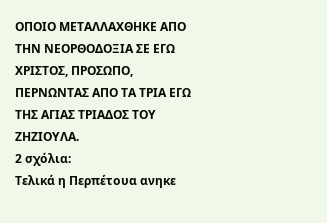ΟΠΟΙΟ ΜΕΤΑΛΛΑΧΘΗΚΕ ΑΠΟ ΤΗΝ ΝΕΟΡΘΟΔΟΞΙΑ ΣΕ ΕΓΩ ΧΡΙΣΤΟΣ, ΠΡΟΣΩΠΟ, ΠΕΡΝΩΝΤΑΣ ΑΠΟ ΤΑ ΤΡΙΑ ΕΓΩ ΤΗΣ ΑΓΙΑΣ ΤΡΙΑΔΟΣ ΤΟΥ ΖΗΖΙΟΥΛΑ.
2 σχόλια:
Τελικά η Περπέτουα ανηκε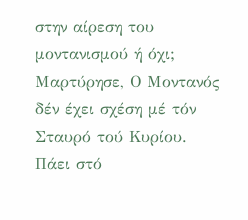στην αίρεση του μοντανισμού ή όχι;
Μαρτύρησε, Ο Μοντανός δέν έχει σχέση μέ τόν Σταυρό τού Κυρίου. Πάει στό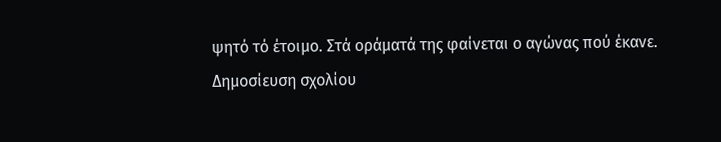ψητό τό έτοιμο. Στά οράματά της φαίνεται ο αγώνας πού έκανε.
Δημοσίευση σχολίου